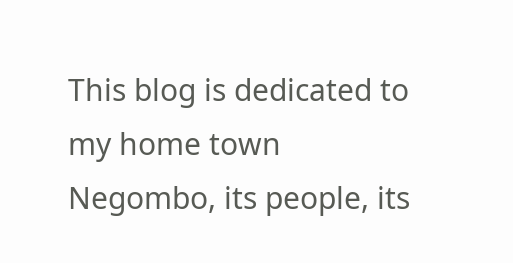This blog is dedicated to my home town Negombo, its people, its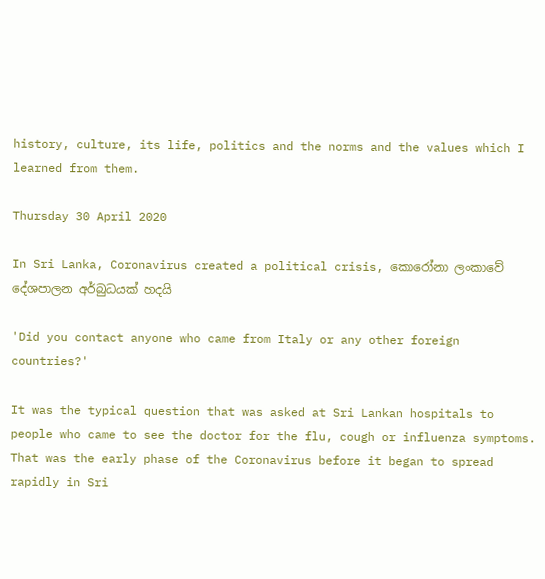history, culture, its life, politics and the norms and the values which I learned from them.

Thursday 30 April 2020

In Sri Lanka, Coronavirus created a political crisis, කොරෝනා ලංකාවේ දේශපාලන අර්බුධයක් හදයි

'Did you contact anyone who came from Italy or any other foreign countries?'

It was the typical question that was asked at Sri Lankan hospitals to people who came to see the doctor for the flu, cough or influenza symptoms. That was the early phase of the Coronavirus before it began to spread rapidly in Sri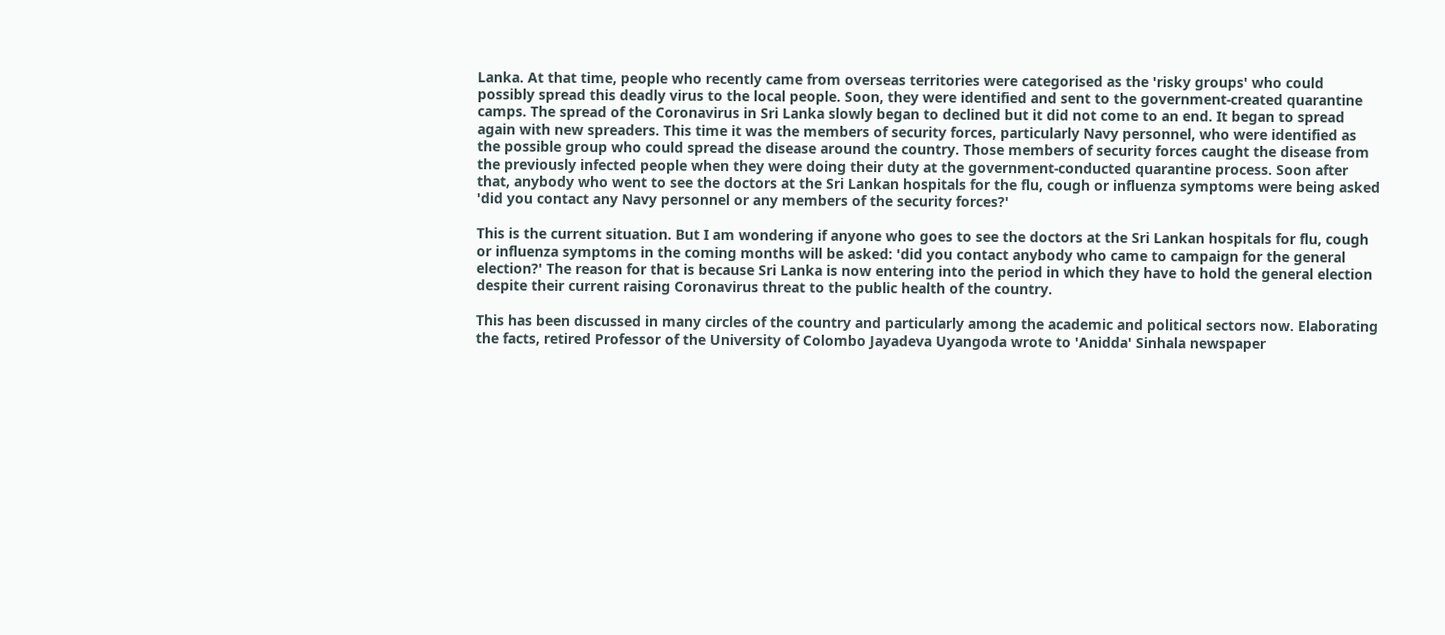Lanka. At that time, people who recently came from overseas territories were categorised as the 'risky groups' who could possibly spread this deadly virus to the local people. Soon, they were identified and sent to the government-created quarantine camps. The spread of the Coronavirus in Sri Lanka slowly began to declined but it did not come to an end. It began to spread again with new spreaders. This time it was the members of security forces, particularly Navy personnel, who were identified as the possible group who could spread the disease around the country. Those members of security forces caught the disease from the previously infected people when they were doing their duty at the government-conducted quarantine process. Soon after that, anybody who went to see the doctors at the Sri Lankan hospitals for the flu, cough or influenza symptoms were being asked 'did you contact any Navy personnel or any members of the security forces?'

This is the current situation. But I am wondering if anyone who goes to see the doctors at the Sri Lankan hospitals for flu, cough or influenza symptoms in the coming months will be asked: 'did you contact anybody who came to campaign for the general election?' The reason for that is because Sri Lanka is now entering into the period in which they have to hold the general election despite their current raising Coronavirus threat to the public health of the country.

This has been discussed in many circles of the country and particularly among the academic and political sectors now. Elaborating the facts, retired Professor of the University of Colombo Jayadeva Uyangoda wrote to 'Anidda' Sinhala newspaper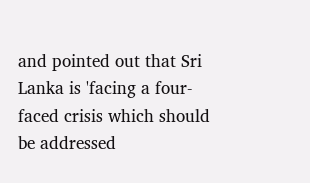and pointed out that Sri Lanka is 'facing a four-faced crisis which should be addressed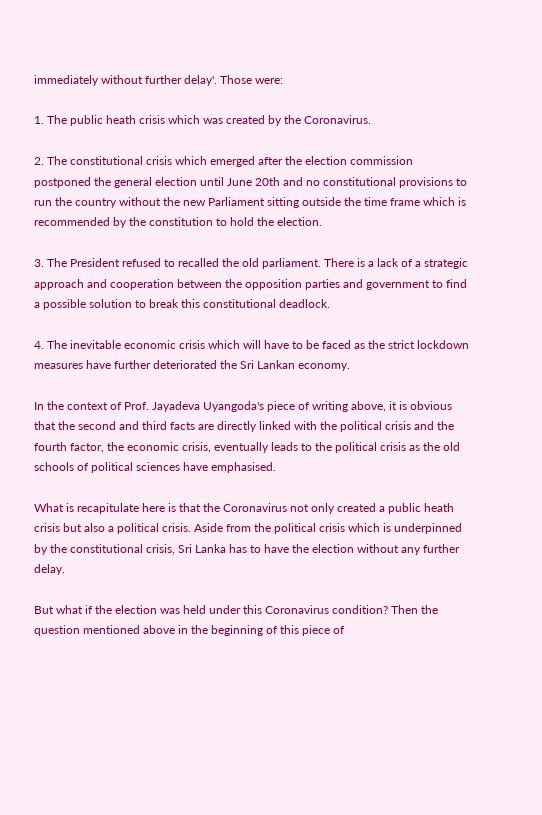immediately without further delay'. Those were:

1. The public heath crisis which was created by the Coronavirus.

2. The constitutional crisis which emerged after the election commission postponed the general election until June 20th and no constitutional provisions to run the country without the new Parliament sitting outside the time frame which is recommended by the constitution to hold the election.

3. The President refused to recalled the old parliament. There is a lack of a strategic approach and cooperation between the opposition parties and government to find a possible solution to break this constitutional deadlock.

4. The inevitable economic crisis which will have to be faced as the strict lockdown measures have further deteriorated the Sri Lankan economy.

In the context of Prof. Jayadeva Uyangoda's piece of writing above, it is obvious that the second and third facts are directly linked with the political crisis and the fourth factor, the economic crisis, eventually leads to the political crisis as the old schools of political sciences have emphasised.

What is recapitulate here is that the Coronavirus not only created a public heath crisis but also a political crisis. Aside from the political crisis which is underpinned by the constitutional crisis, Sri Lanka has to have the election without any further delay.

But what if the election was held under this Coronavirus condition? Then the question mentioned above in the beginning of this piece of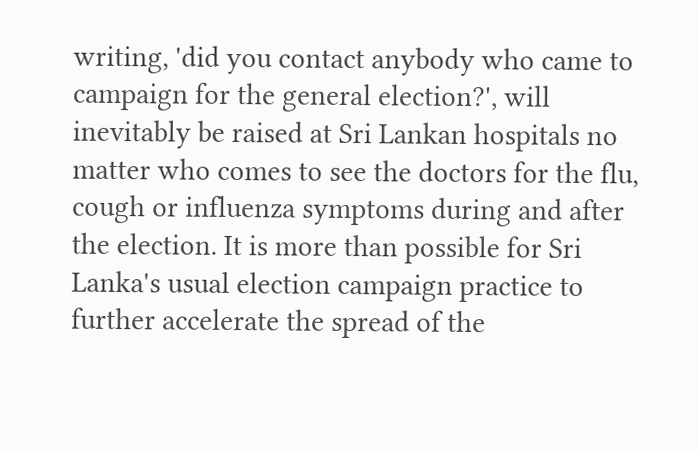writing, 'did you contact anybody who came to campaign for the general election?', will inevitably be raised at Sri Lankan hospitals no matter who comes to see the doctors for the flu, cough or influenza symptoms during and after the election. It is more than possible for Sri Lanka's usual election campaign practice to further accelerate the spread of the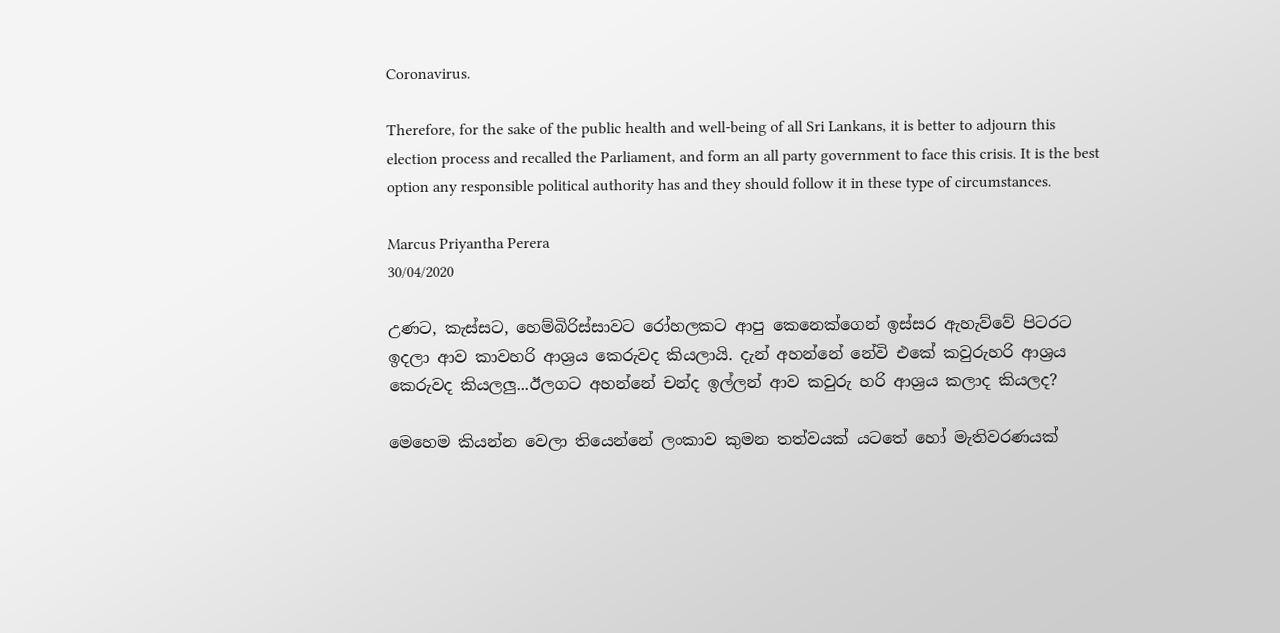Coronavirus.

Therefore, for the sake of the public health and well-being of all Sri Lankans, it is better to adjourn this election process and recalled the Parliament, and form an all party government to face this crisis. It is the best option any responsible political authority has and they should follow it in these type of circumstances.

Marcus Priyantha Perera
30/04/2020

උණට, කැස්සට, හෙම්බිරිස්සාවට රෝහලකට ආපු කෙනෙක්ගෙන් ඉස්සර ඇහැව්වේ පිටරට ඉදලා ආව කාවහරි ආශ්‍රය කෙරුවද කියලායි. දැන් අහන්නේ නේවි එකේ කවුරුහරි ආශ්‍රය කෙරුවද කියලලු...ඊලගට අහන්නේ චන්ද ඉල්ලන් ආව කවුරු හරි ආශ්‍රය කලාද කියලද?

මෙහෙම කියන්න වෙලා තියෙන්නේ ලංකාව කුමන තත්වයක් යටතේ හෝ මැතිවරණයක්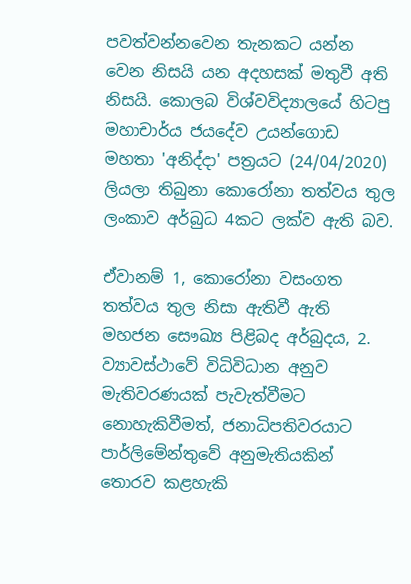පවත්වන්නවෙන තැනකට යන්න වෙන නිසයි යන අදහසක් මතුවී අති නිසයි. කොලබ විශ්වවිද්‍යාලයේ හිටපු මහාචාර්ය ජයදේව උයන්ගොඩ මහතා 'අනිද්දා' පත්‍රයට (24/04/2020) ලියලා තිබුනා කොරෝනා තත්වය තුල ලංකාව අර්බුධ 4කට ලක්ව ඇති බව.

ඒවානම් 1, කොරෝනා වසංගත තත්වය තුල නිසා ඇතිවී ඇති මහජන සෞඛ්‍ය පිළිබද අර්බුදය, 2. ව්‍යාවස්ථාවේ විධිවිධාන අනුව මැතිවරණයක් පැවැත්වීමට නොහැකිවීමත්, ජනාධිපතිවරයාට පාර්ලිමේන්තුවේ අනුමැතියකින් තොරව කළහැකි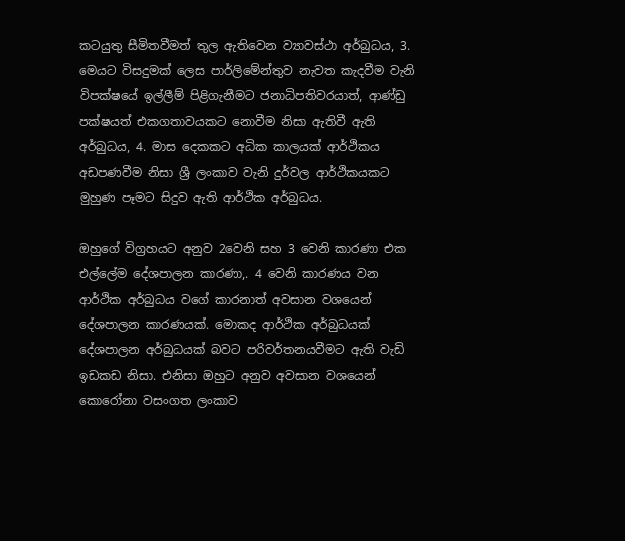කටයුතු සීමිතවීමත් තුල ඇතිවෙන ව්‍යාවස්ථා අර්බුධය, 3. මෙයට විසදුමක් ලෙස පාර්ලිමේන්තුව නැවත කැදවීම වැනි විපක්ෂයේ ඉල්ලීම් පිළිගැනීමට ජනාධිපතිවරයාත්, ආණ්ඩු පක්ෂයත් එකගතාවයකට නොවීම නිසා ඇතිවී ඇති අර්බුධය, 4. මාස දෙකකට අධික කාලයක් ආර්ථිකය අඩපණවීම නිසා ශ්‍රී ලංකාව වැනි දුර්වල ආර්ථිකයකට මුහුණ පෑමට සිදුව ඇති ආර්ථික අර්බුධය.

ඔහුගේ විග්‍රහයට අනුව 2වෙනි සහ 3 වෙනි කාරණා එක එල්ලේම දේශපාලන කාරණා,. 4 වෙනි කාරණය වන ආර්ථික අර්බුධය වගේ කාරනාත් අවසාන වශයෙන් දේශපාලන කාරණයක්. මොකද ආර්ථික අර්බුධයක් දේශපාලන අර්බුධයක් බවට පරිවර්තනයවීමට ඇති වැඩි ඉඩකඩ නිසා. එනිසා ඔහුට අනුව අවසාන වශයෙන් කොරෝනා වසංගත ලංකාව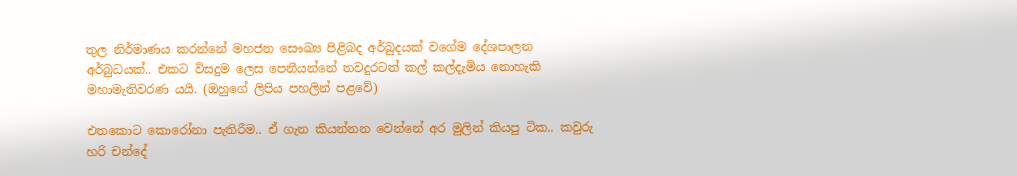තුල නිර්මාණය කරන්නේ මහජන සෞඛ්‍ය පිළිබද අර්බුදයක් වගේම දේශපාලන අර්බුධයක්.. එකට විසදුම ලෙස පෙනීයන්නේ තවදුරටත් කල් කල්දැමිය නොහැකි මහාමැතිවරණ යයි. (ඔහුගේ ලිපිය පහලින් පළවේ)

එතකොට කොරෝනා පැතිරීම.. ඒ ගැන කියන්නන වෙන්නේ අර මුලින් කියපු ටික.. කවුරු හරි චන්දේ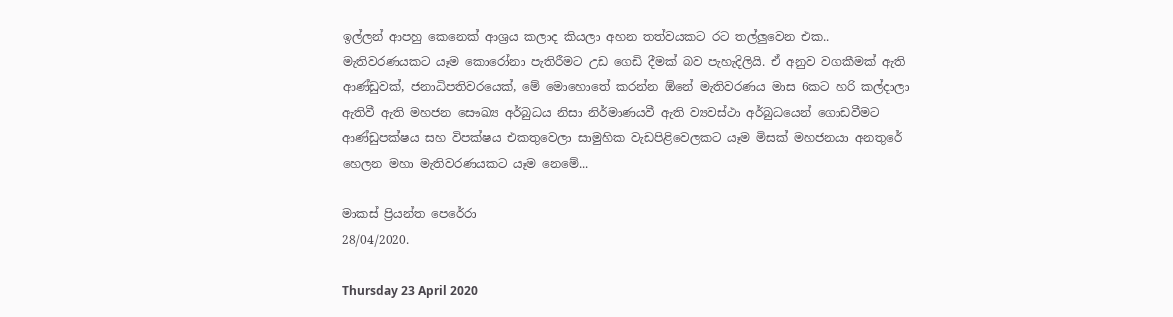ඉල්ලන් ආපහු කෙනෙක් ආශ්‍රය කලාද කියලා අහන තත්වයකට රට තල්ලුවෙන එක.. මැතිවරණයකට යෑම කොරෝනා පැතිරීමට උඩ ගෙඩි දීමක් බව පැහැදිලියි. ඒ අනුව වගකීමක් ඇති ආණ්ඩුවක්, ජනාධිපතිවරයෙක්, මේ මොහොතේ කරන්න ඕනේ මැතිවරණය මාස 6කට හරි කල්දාලා ඇතිවී ඇති මහජන සෞඛ්‍ය අර්බුධය නිසා නිර්මාණයවී ඇති ව්‍යවස්ථා අර්බුධයෙන් ගොඩවීමට ආණ්ඩුපක්ෂය සහ විපක්ෂය එකතුවෙලා සාමුහික වැඩපිළිවෙලකට යෑම මිසක් මහජනයා අනතුරේ හෙලන මහා මැතිවරණයකට යෑම නෙමේ...

මාකස් ප්‍රියන්ත පෙරේරා
28/04/2020.

Thursday 23 April 2020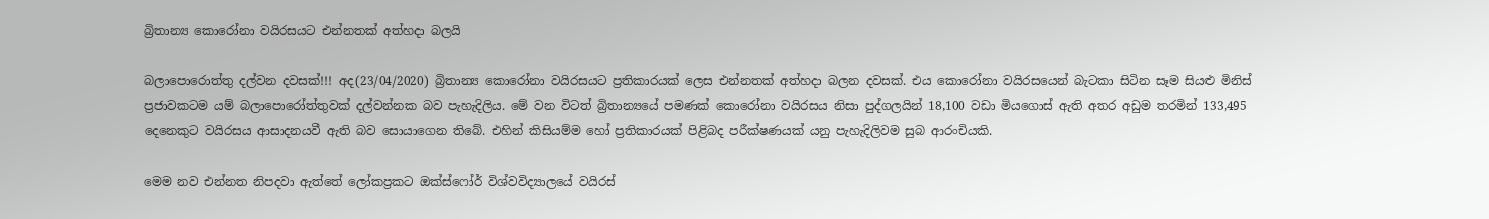බ්‍රිතාන්‍ය කොරෝනා වයිරසයට එන්නතක් අත්හදා බලයි

බලාපොරොත්තු දල්වන දවසක්!!! අද(23/04/2020) බ්‍රිතාන්‍ය කොරෝනා වයිරසයට ප්‍රතිකාරයක් ලෙස එන්නතක් අත්හදා බලන දවසක්. එය කොරෝනා වයිරසයෙන් බැටකා සිටින සෑම සියළු මිනිස් ප්‍රජාවකටම යම් බලාපොරෝත්තුවක් දල්වන්නක බව පැහැදිලිය. මේ වන විටත් බ්‍රිතාන්‍යයේ පමණක් කොරෝනා වයිරසය නිසා පුද්ගලයින් 18,100 වඩා මියගොස් ඇති අතර අඩුම තරමින් 133,495 දෙනෙකුට වයිරසය ආසාදනයවී ඇති බව සොයාගෙන තිබේ. එහින් කිසියම්ම හෝ ප්‍රතිකාරයක් පිළිබද පරීක්ෂණයක් යනු පැහැදිලිවම සුබ ආරංචියකි.

මෙම නව එන්නත නිපදවා ඇත්තේ ලෝකප්‍රකට ඔක්ස්ෆෝර් විශ්වවිද්‍යාලයේ වයිරස්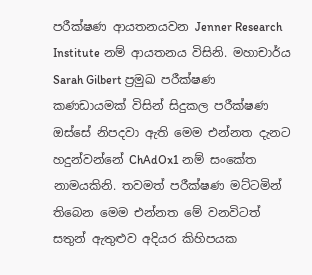පරීක්ෂණ ආයතනයවන Jenner Research Institute නම් ආයතනය විසිනි. මහාචාර්ය Sarah Gilbert ප්‍රමුඛ පරීක්ෂණ කණඩායමක් විසින් සිදුකල පරීක්ෂණ ඔස්සේ නිපදවා ඇති මෙම එන්නත දැනට හදුන්වන්නේ ChAdOx1 නම් සංකේත නාමයකිනි. තවමත් පරීක්ෂණ මට්ටමින් තිබෙන මෙම එන්නත මේ වනවිටත් සතුන් ඇතුළුව අදියර කිහිපයක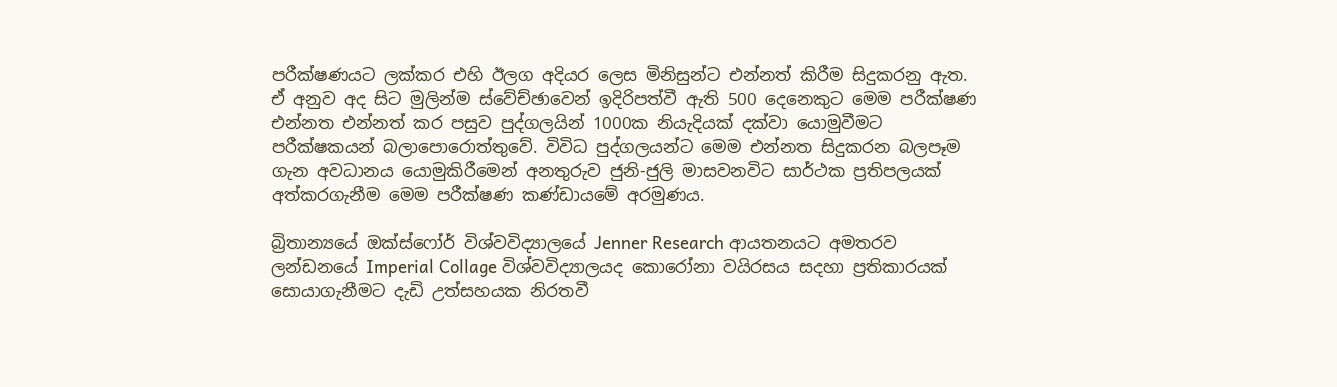පරීක්ෂණයට ලක්කර එහි ඊලග අදියර ලෙස මිනිසුන්ට එන්නත් කිරීම සිදුකරනු ඇත. ඒ අනුව අද සිට මුලින්ම ස්වේච්ඡාවෙන් ඉදිරිපත්වී ඇති 500 දෙනෙකුට මෙම පරීක්ෂණ එන්නත එන්නත් කර පසුව පුද්ගලයින් 1000ක නියැදියක් දක්වා යොමුවීමට පරීක්ෂකයන් බලාපොරොත්තුවේ. විවිධ පුද්ගලයන්ට මෙම එන්නත සිදුකරන බලපෑම ගැන අවධානය යොමුකිරීමෙන් අනතුරුව ජුනි-ජුලි මාසවනවිට සාර්ථක ප්‍රතිපලයක් අත්කරගැනීම මෙම පරීක්ෂණ කණ්ඩායමේ අරමුණය.

බ්‍රිතාන්‍යයේ ඔක්ස්ෆෝර් විශ්වවිද්‍යාලයේ Jenner Research ආයතනයට අමතරව ලන්ඩනයේ Imperial Collage විශ්වවිද්‍යාලයද කොරෝනා වයිරසය සදහා ප්‍රතිකාරයක් සොයාගැනීමට දැඩි උත්සහයක නිරතවී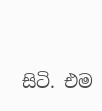සිටි. එම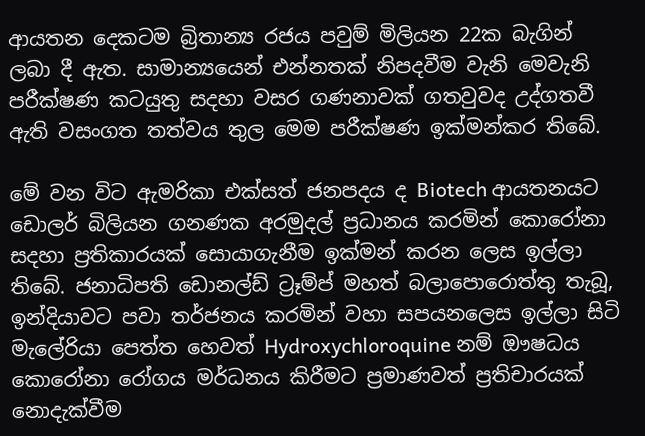ආයතන දෙකටම බ්‍රිතාන්‍ය රජය පවුම් මිලියන 22ක බැගින් ලබා දී ඇත. සාමාන්‍යයෙන් එන්නතක් නිපදවීම වැනි මෙවැනි පරීක්ෂණ කටයුතු සදහා වසර ගණනාවක් ගතවුවද උද්ගතවී ඇති වසංගත තත්වය තුල මෙම පරීක්ෂණ ඉක්මන්කර තිබේ.

මේ වන විට ඇමරිකා එක්සත් ජනපදය ද Biotech ආයතනයට ඩොලර් බිලියන ගනණක අරමුදල් ප්‍රධානය කරමින් කොරෝනා සදහා ප්‍රතිකාරයක් සොයාගැනීම ඉක්මන් කරන ලෙස ඉල්ලා තිබේ. ජනාධිපති ඩොනල්ඩ් ට්‍රෑම්ප් මහත් බලාපොරොත්තු තැබූ, ඉන්දියාවට පවා තර්ජනය කරමින් වහා සපයනලෙස ඉල්ලා සිටි මැලේරියා පෙත්ත හෙවත් Hydroxychloroquine නම් ඖෂධය කොරෝනා රෝගය මර්ධනය කිරීමට ප්‍රමාණවත් ප්‍රතිචාරයක් නොදැක්වීම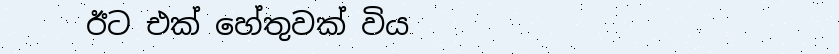ඊට එක් හේතුවක් විය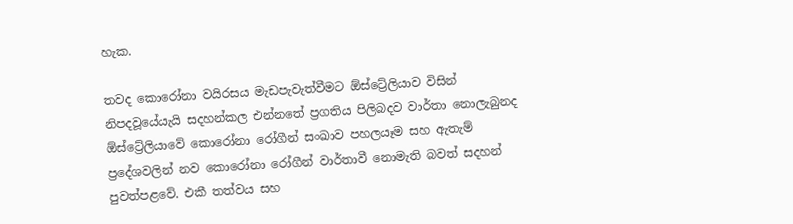හැක.

තවද කොරෝනා වයිරසය මැඩපැවැත්වීමට ඕස්ට්‍රේලියාව විසින් නිපදවූයේයැයි සදහන්කල එන්නතේ ප්‍රගතිය පිලිබදව වාර්තා නොලැබුනද ඕස්ට්‍රේලියාවේ කොරෝනා රෝගීන් සංඛාව පහලයෑම සහ ඇතැම් ප්‍රදේශවලින් නව කොරෝනා රෝගීන් වාර්තාවී නොමැති බවත් සදහන් පුවත්පළවේ. එකී තත්වය සහ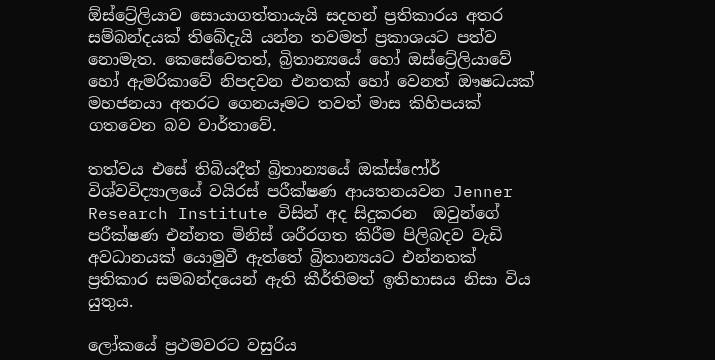ඕස්ට්‍රේලියාව සොයාගත්තායැයි සදහන් ප්‍රතිකාරය අතර සම්බන්දයක් තිබේදැයි යන්න තවමත් ප්‍රකාශයට පත්ව නොමැත. කෙසේවෙතත්, බ්‍රිතාන්‍යයේ හෝ ඔස්ට්‍රේලියාවේ හෝ ඇමරිකාවේ නිපදවන එනතක් හෝ වෙනත් ඖෂධයක් මහජනයා අතරට ගෙනයෑමට තවත් මාස කිහිපයක් ගතවෙන බව වාර්තාවේ.

තත්වය එසේ තිබියදීත් බ්‍රිතාන්‍යයේ ඔක්ස්ෆෝර් විශ්වවිද්‍යාලයේ වයිරස් පරීක්ෂණ ආයතනයවන Jenner Research Institute විසින් අද සිදුකරන  ඔවුන්ගේ පරීක්ෂණ එන්නත මිනිස් ශරීරගත කිරීම පිලිබදව වැඩි අවධානයක් යොමුවී ඇත්තේ බ්‍රිතාන්‍යයට එන්නතක් ප්‍රතිකාර සමබන්දයෙන් ඇති කීර්තිමත් ඉතිහාසය නිසා විය යුතුය.

ලෝකයේ ප්‍රථමවරට වසුරිය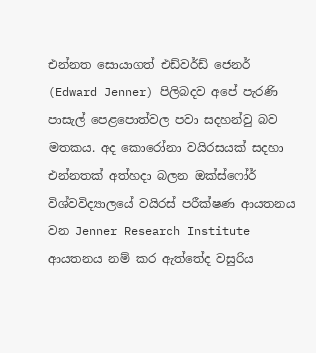එන්නත සොයාගත් එඩ්වර්ඩ් ජෙනර් (Edward Jenner) පිලිබදව අපේ පැරණි පාසැල් පෙළපොත්වල පවා සදහන්වු බව මතකය. අද කොරෝනා වයිරසයක් සදහා එන්නතක් අත්හදා බලන ඔක්ස්ෆෝර් විශ්වවිද්‍යාලයේ වයිරස් පරීක්ෂණ ආයතනය වන Jenner Research Institute ආයතනය නම් කර ඇත්තේද වසුරිය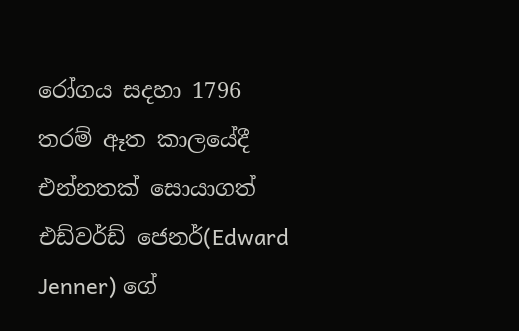රෝගය සදහා 1796 තරම් ඈත කාලයේදී එන්නතක් සොයාගත් එඩ්වර්ඩ් ජෙනර්(Edward Jenner) ගේ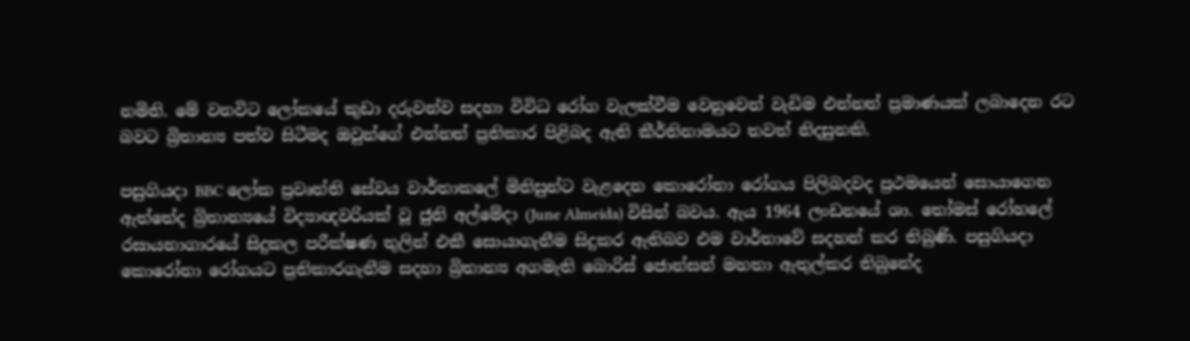නමිනි. මේ වනවිට ලෝකයේ කුඩා දරුවන්ව සදහා විවිධ රෝග වැලක්වීම වෙනුවෙන් වැඩිම එන්නත් ප්‍රමාණයක් ලබාදෙන රට බවට බ්‍රිතාන්‍ය පත්ව සිටීමද ඔවුන්ගේ එන්නත් ප්‍රතිකාර පිළිබද ඇති කීර්තිනාමයට තවත් නිදසුනකි.

පසුගියදා BBC ලෝක ප්‍රවෘත්ති සේවය වාර්තාකලේ මිනිසුන්ට වැළදෙන කොරෝනා රෝගය පිලිබදවද ප්‍රථමයෙන් සොයාගෙන ඇත්තේද බ්‍රිතාන්‍යයේ විද්‍යාඥවරියක් වූ ජුනි අල්මේදා (June Almeida) විසින් බවය. ඇය 1964 ලංඩනයේ ශා. තෝමස් රෝහලේ රසායනාගාරයේ සිදුකල පරීක්ෂණ තුලින් එකී සොයාගැනීම සිදුකර ඇතිබව එම වාර්තාවේ සදහන් කර තිබුණි. පසුගියදා කොරෝනා රෝගයට ප්‍රතිකාරගැනීම සදහා බ්‍රිතාන්‍ය අගමැති බොරිස් ජොන්සන් මහතා ඇතුල්කර තිබුනේද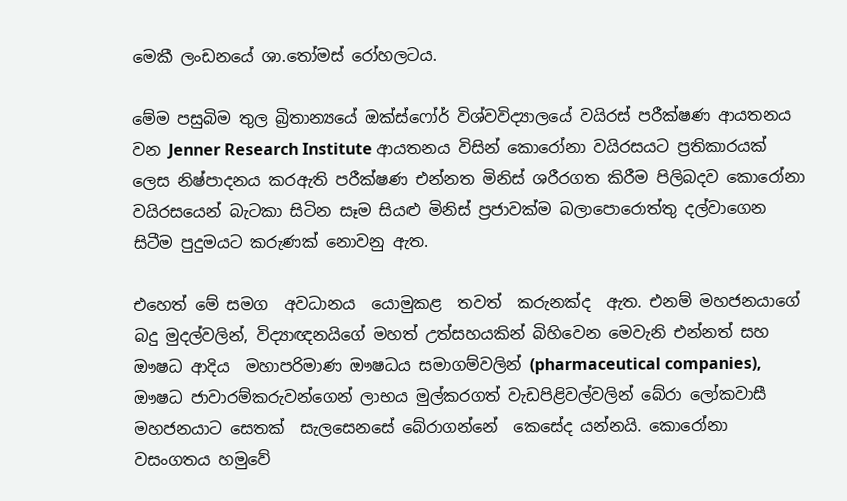මෙකී ලංඩනයේ ශා.තෝමස් රෝහලටය.

මේම පසුබිම තුල බ්‍රිතාන්‍යයේ ඔක්ස්ෆෝර් විශ්වවිද්‍යාලයේ වයිරස් පරීක්ෂණ ආයතනය වන Jenner Research Institute ආයතනය විසින් කොරෝනා වයිරසයට ප්‍රතිකාරයක් ලෙස නිෂ්පාදනය කරඇති පරීක්ෂණ එන්නත මිනිස් ශරීරගත කිරීම පිලිබදව කොරෝනා වයිරසයෙන් බැටකා සිටින සෑම සියළු මිනිස් ප්‍රජාවක්ම බලාපොරොත්තු දල්වාගෙන සිටීම පුදුමයට කරුණක් නොවනු ඇත.

එහෙත් මේ සමග  අවධානය  යොමුකළ  තවත්  කරුනක්ද  ඇත. එනම් මහජනයාගේ බදු මුදල්වලින්, විද්‍යාඥනයිගේ මහත් උත්සහයකින් බිහිවෙන මෙවැනි එන්නත් සහ ඖෂධ ආදිය  මහාපරිමාණ ඖෂධය සමාගම්වලින් (pharmaceutical companies), ඖෂධ ජාවාරම්කරුවන්ගෙන් ලාභය මුල්කරගත් වැඩපිළිවල්වලින් බේරා ලෝකවාසී මහජනයාට සෙතක්  සැලසෙනසේ බේරාගන්නේ  කෙසේද යන්නයි. කොරෝනා වසංගතය හමුවේ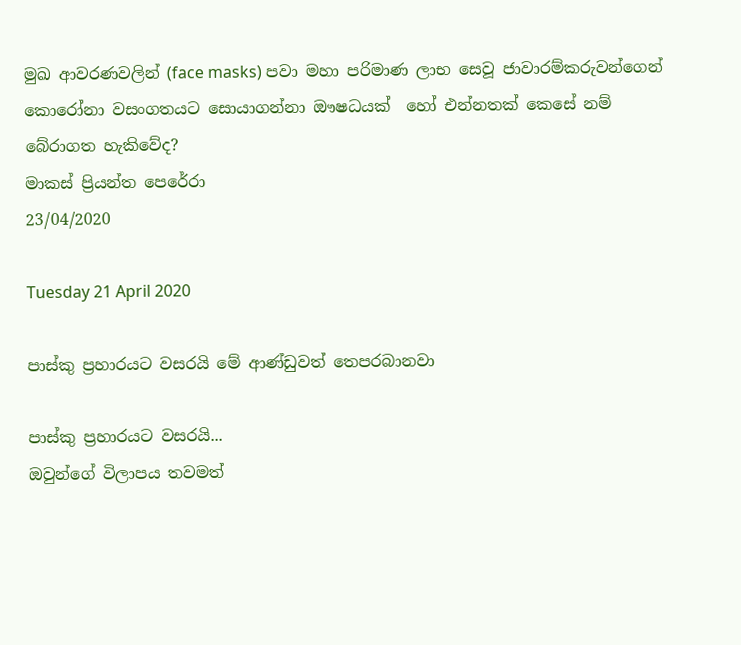මුඛ ආවරණවලින් (face masks) පවා මහා පරිමාණ ලාභ සෙවූ ජාවාරම්කරුවන්ගෙන් කොරෝනා වසංගතයට සොයාගන්නා ඖෂධයක්  හෝ එන්නතක් කෙසේ නම් බේරාගත හැකිවේද?
මාකස් ප්‍රියන්ත පෙරේරා
23/04/2020

Tuesday 21 April 2020

පාස්කු ප්‍රහාරයට වසරයි මේ ආණ්ඩුවත් තෙපරබානවා

පාස්කු ප්‍රහාරයට වසරයි...
ඔවුන්ගේ විලාපය තවමත්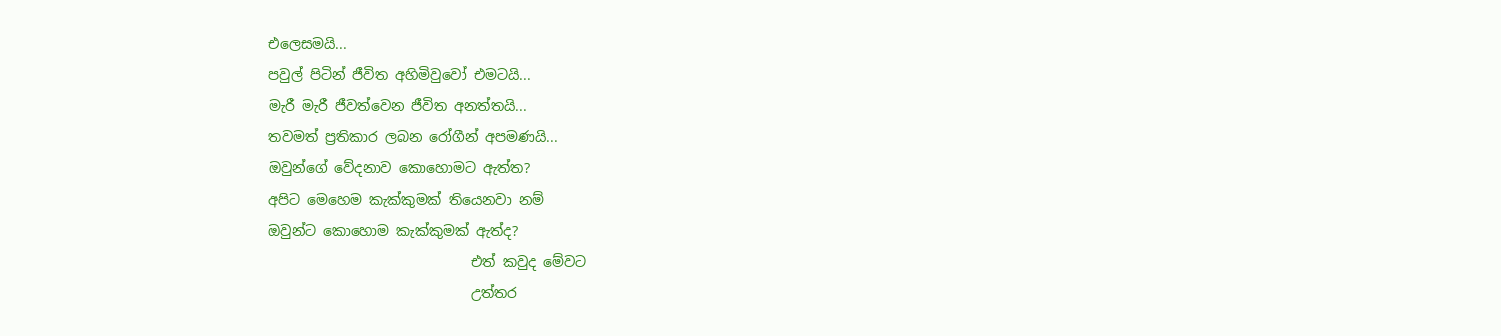එලෙසමයි...
පවුල් පිටින් ජීවිත අහිමිවුවෝ එමටයි...
මැරී මැරී ජීවත්වෙන ජීවිත අනත්තයි...
තවමත් ප්‍රතිකාර ලබන රෝගීන් අපමණයි...
ඔවුන්ගේ වේදනාව කොහොමට ඇත්ත?
අපිට මෙහෙම කැක්කුමක් තියෙනවා නම්
ඔවුන්ට කොහොම කැක්කුමක්‌ ඇත්ද?
                             එත් කවුද මේවට
                             උත්තර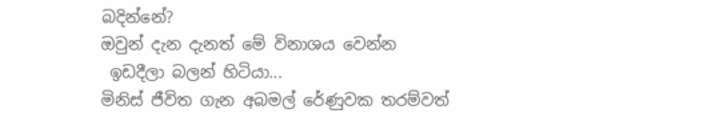බදින්නේ?
ඔවුන් දැන දැනත් මේ විනාශය වෙන්න
 ඉඩදීලා බලන් හිටියා...
මිනිස් ජීවිත ගැන අබමල් රේණුවක තරම්වත්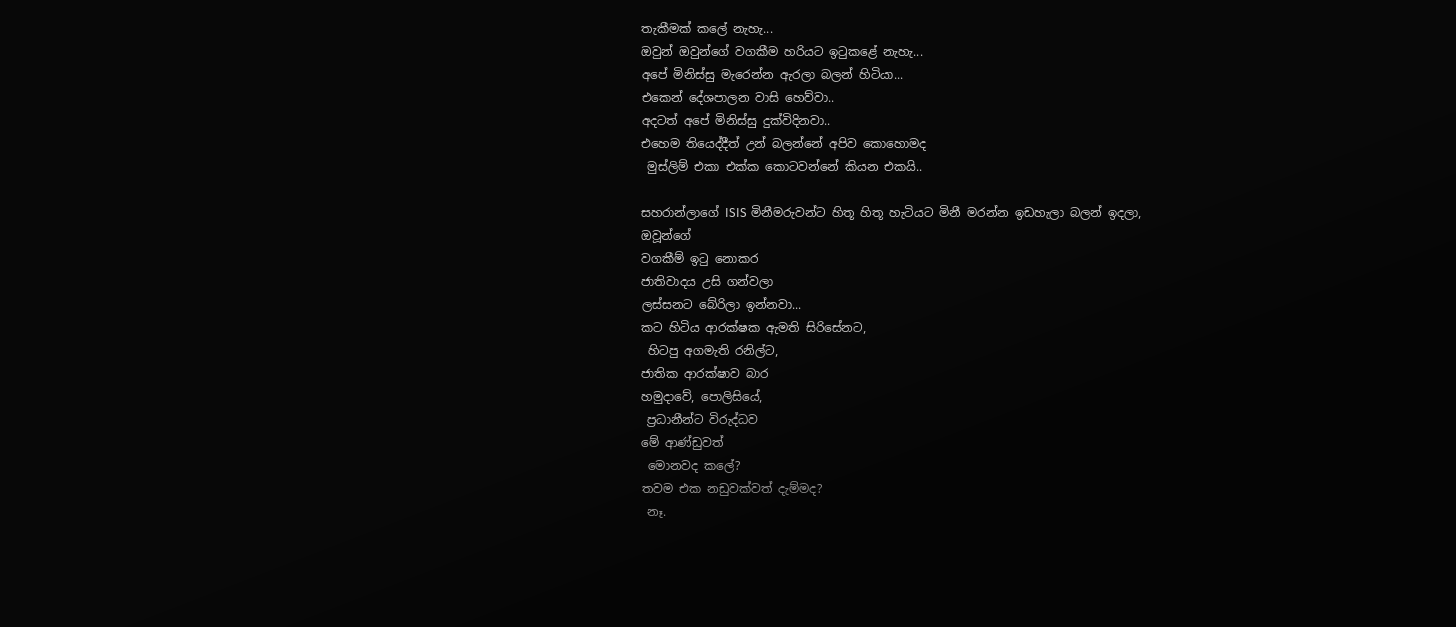තැකීමක් කලේ නැහැ...
ඔවුන් ඔවුන්ගේ වගකීම හරියට ඉටුකළේ නැහැ...
අපේ මිනිස්සු මැරෙන්න ඇරලා බලන් හිටියා...
එකෙන් දේශපාලන වාසි හෙව්වා..
අදටත් අපේ මිනිස්සු දුක්විදිනවා..
එහෙම තියෙද්දීත් උන් බලන්නේ අපිව කොහොමද
 මුස්ලිම් එකා එක්ක කොටවන්නේ කියන එකයි..

සහරාන්ලාගේ ISIS මිනීමරුවන්ට හිතූ හිතූ හැටියට මිනී මරන්න ඉඩහැලා බලන් ඉදලා,
ඔවූන්ගේ
වගකීම් ඉටු නොකර
ජාතිවාදය උසි ගන්වලා
ලස්සනට බේරිලා ඉන්නවා...
කට හිටිය ආරක්ෂක ඇමති සිරිසේනට,
 හිටපු අගමැති රනිල්ට,
ජාතික ආරක්ෂාව බාර
හමුදාවේ, පොලිසියේ,
 ප්‍රධානීන්ට විරුද්ධව
මේ ආණ්ඩුවත්
 මොනවද කලේ?
තවම එක නඩුවක්වත් දැම්මද?
 නෑ.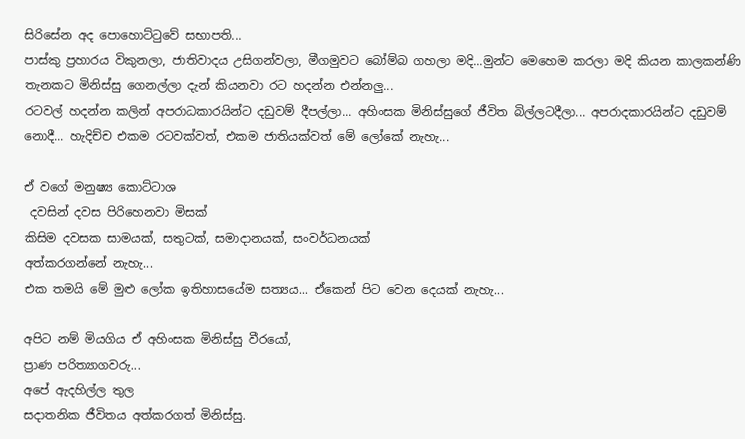සිරිසේන අද පොහොට්ටුවේ සභාපති...
පාස්කු ප්‍රහාරය විකුනලා, ජාතිවාදය උසිගන්වලා, මීගමුවට බෝම්බ ගහලා මදි...මුන්ට මෙහෙම කරලා මදි කියන කාලකන්ණි තැනකට මිනිස්සු ගෙනල්ලා දැන් කියනවා රට හදන්න එන්නලු...
රටවල් හදන්න කලින් අපරාධකාරයින්ට දඩුවම් දීපල්ලා... අහිංසක මිනිස්සුගේ ජීවිත බිල්ලටදීලා... අපරාදකාරයින්ට දඩුවම් නොදී... හැදිච්ච එකම රටවක්වත්, එකම ජාතියක්වත් මේ ලෝකේ නැහැ...

ඒ වගේ මනුෂ්‍ය කොට්ටාශ
 දවසින් දවස පිරිහෙනවා මිසක්
කිසිම දවසක සාමයක්, සතුටක්, සමාදානයක්, සංවර්ධනයක්
අත්කරගන්නේ නැහැ...
එක තමයි මේ මුළු ලෝක ඉතිහාසයේම සත්‍යය... ඒකෙන් පිට වෙන දෙයක් නැහැ...

අපිට නම් මියගිය ඒ අහිංසක මිනිස්සු වීරයෝ,
ප්‍රාණ පරිත්‍යාගවරු...
අපේ ඇදහිල්ල තුල
සදාතනික ජීවිතය අත්කරගත් මිනිස්සු.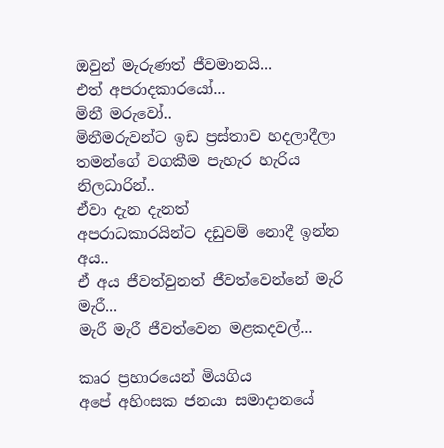ඔවුන් මැරුණත් ජීවමානයි...
එත් අපරාදකාරයෝ...
මිනී මරුවෝ..
මිනීමරුවන්ට ඉඩ ප්‍රස්තාව හදලාදීලා
තමන්ගේ වගකීම පැහැර හැරිය නිලධාරින්..
ඒවා දැන දැනත්
අපරාධකාරයින්ට දඩුවම් නොදී ඉන්න අය..
ඒ අය ජීවත්වුනත් ජීවත්වෙන්නේ මැරි මැරී...
මැරී මැරී ජීවත්වෙන මළකදවල්...

කෘර ප්‍රහාරයෙන් මියගිය
අපේ අහිංසක ජනයා සමාදානයේ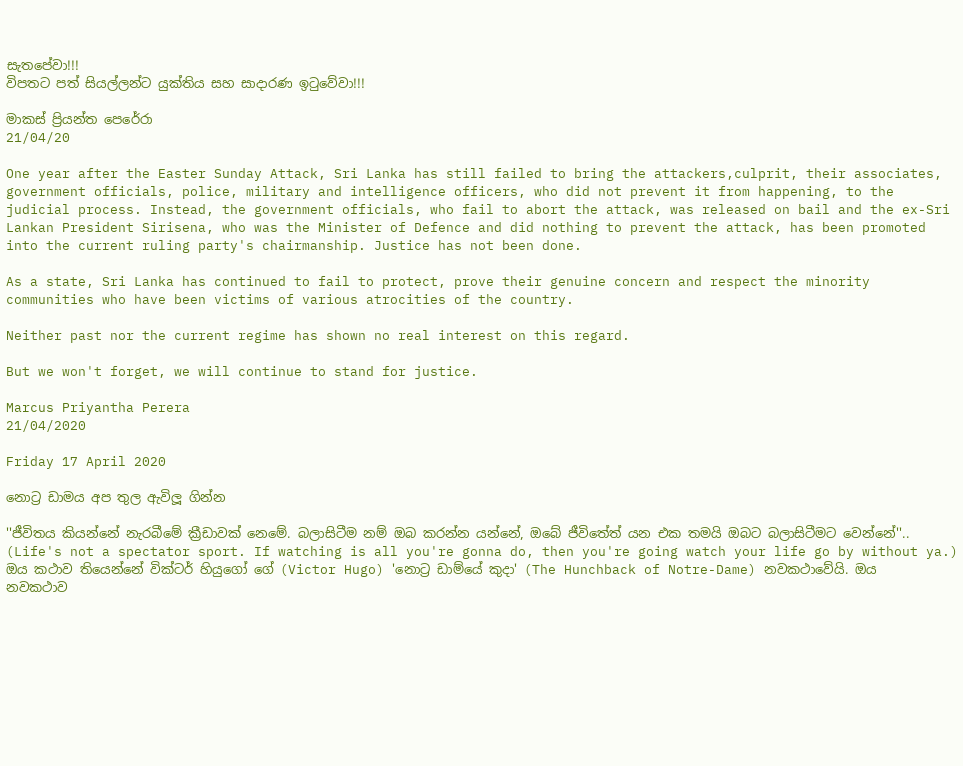සැතපේවා!!!
විපතට පත් සියල්ලන්ට යුක්තිය සහ සාදාරණ ඉටුවේවා!!!

මාකස් ප්‍රියන්ත පෙරේරා
21/04/20

One year after the Easter Sunday Attack, Sri Lanka has still failed to bring the attackers,culprit, their associates, government officials, police, military and intelligence officers, who did not prevent it from happening, to the judicial process. Instead, the government officials, who fail to abort the attack, was released on bail and the ex-Sri Lankan President Sirisena, who was the Minister of Defence and did nothing to prevent the attack, has been promoted into the current ruling party's chairmanship. Justice has not been done.

As a state, Sri Lanka has continued to fail to protect, prove their genuine concern and respect the minority communities who have been victims of various atrocities of the country.

Neither past nor the current regime has shown no real interest on this regard.

But we won't forget, we will continue to stand for justice.

Marcus Priyantha Perera
21/04/2020

Friday 17 April 2020

නොට්‍ර ඩාමය අප තුල ඇවිලූ ගින්න

''ජීවිතය කියන්නේ නැරබීමේ ක්‍රීඩාවක් නෙමේ. බලාසිටීම නම් ඔබ කරන්න යන්නේ, ඔබේ ජීවිතේත් යන එක තමයි ඔබට බලාසිටීමට වෙන්නේ''.. (Life's not a spectator sport. If watching is all you're gonna do, then you're going watch your life go by without ya.) ඔය කථාව තියෙන්නේ වික්ටර් හියුගෝ ගේ (Victor Hugo) 'නොට්‍ර ඩාම්යේ කුදා' (The Hunchback of Notre-Dame) නවකථාවේයි. ඔය නවකථාව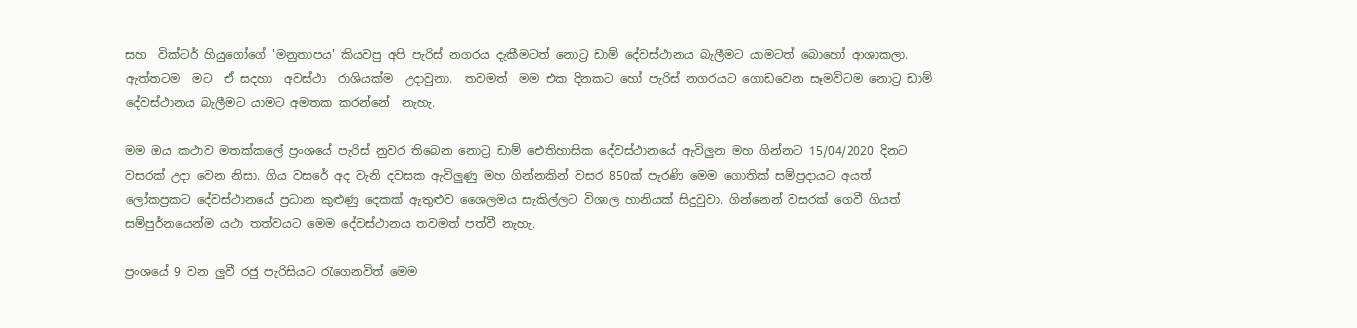සහ  වික්ටර් හියුගෝගේ 'මනුතාපය' කියවපු අපි පැරිස් නගරය දැකීමටත් නොට්‍ර ඩාම් දේවස්ථානය බැලීමට යාමටත් බොහෝ ආශාකලා. ඇත්තටම  මට  ඒ සදහා  අවස්ථා  රාශියක්ම  උදාවුනා.  තවමත්  මම එක දිනකට හෝ පැරිස් නගරයට ගොඩවෙන සෑමවිටම නොට්‍ර ඩාම් දේවස්ථානය බැලීමට යාමට අමතක කරන්නේ  නැහැ.

මම ඔය කථාව මතක්කලේ ප්‍රංශයේ පැරිස් නුවර තිබෙන නොට්‍ර ඩාම් ඓතිහාසික දේවස්ථානයේ ඇවිලුන මහ ගින්නට 15/04/2020 දිනට වසරක් උදා වෙන නිසා. ගිය වසරේ අද වැනි දවසක ඇවිලුණු මහ ගින්නකින් වසර 850ක් පැරණි මෙම ගොතික් සම්ප්‍රදායට අයත් ලෝකප්‍රකට දේවස්ථානයේ ප්‍රධාන කුළුණු දෙකක් ඇතුළුව ශෛලමය සැකිල්ලට විශාල හානියක් සිදුවුවා. ගින්නෙන් වසරක් ගෙවී ගියත් සම්පුර්නයෙන්ම යථා තත්වයට මෙම දේවස්ථානය තවමත් පත්වී නැහැ.

ප්‍රංශයේ 9 වන ලුවී රජු පැරිසියට රැගෙනවිත් මෙම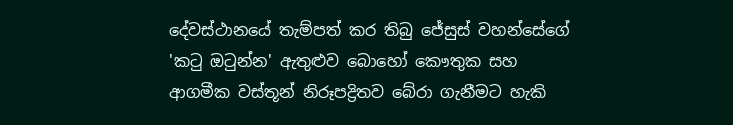දේවස්ථානයේ තැම්පත් කර තිබු ජේසුස් වහන්සේගේ 'කටු ඔටුන්න' ඇතුළුව බොහෝ කෞතුක සහ ආගමීක වස්තූන් නිරූපද්‍රිතව බේරා ගැනීමට හැකි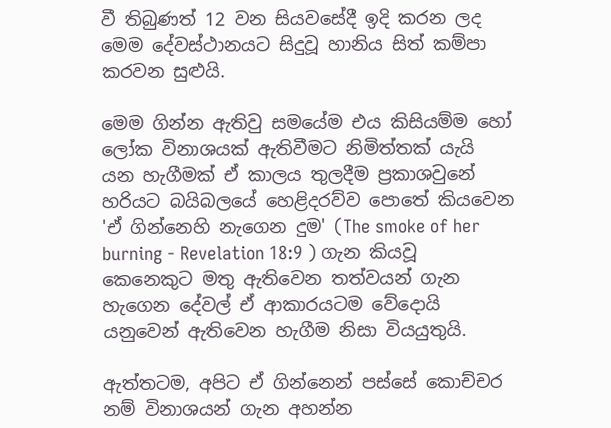වී තිබුණත් 12 වන සියවසේදී ඉදි කරන ලද මෙම දේවස්ථානයට සිදුවූ හානිය සිත් කම්පා කරවන සුළුයි.

මෙම ගින්න ඇතිවු සමයේම එය කිසියම්ම හෝ ලෝක විනාශයක් ඇතිවීමට නිමිත්තක් යැයි යන හැගීමක් ඒ කාලය තුලදීම ප්‍රකාශවුනේ හරියට බයිබලයේ හෙළිදරව්ව පොතේ කියවෙන 'ඒ ගින්නෙහි නැගෙන දුම' (The smoke of her burning - Revelation 18:9 ) ගැන කියවූ කෙනෙකුට මතු ඇතිවෙන තත්වයන් ගැන හැගෙන දේවල් ඒ ආකාරයටම වේදොයි යනුවෙන් ඇතිවෙන හැගීම නිසා වියයුතුයි.

ඇත්තටම, අපිට ඒ ගින්නෙන් පස්සේ කොච්චර නම් විනාශයන් ගැන අහන්න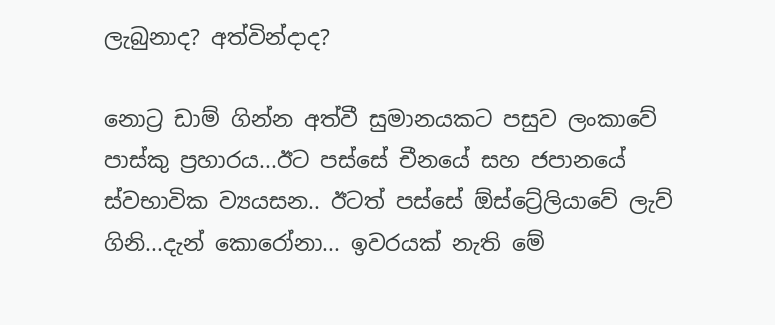ලැබුනාද? අත්වින්දාද?

නොට්‍ර ඩාම් ගින්න අත්වී සුමානයකට පසුව ලංකාවේ පාස්කු ප්‍රහාරය...ඊට පස්සේ චීනයේ සහ ජපානයේ ස්වභාවික ව්‍යයසන.. ඊටත් පස්සේ ඕස්ට්‍රේලියාවේ ලැව් ගිනි...දැන් කොරෝනා... ඉවරයක් නැති මේ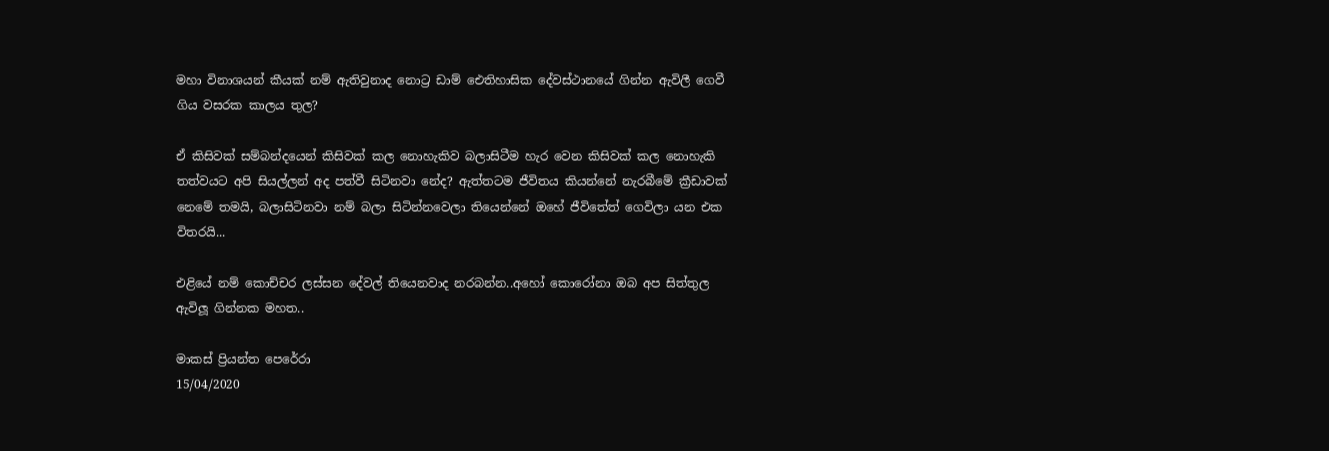මහා විනාශයන් කීයක් නම් ඇතිවුනාද නොට්‍ර ඩාම් ඓතිහාසික දේවස්ථානයේ ගින්න ඇවිලී ගෙවී ගිය වසරක කාලය තුල?

ඒ කිසිවක් සම්බන්දයෙන් කිසිවක් කල නොහැකිව බලාසිටීම හැර වෙන කිසිවක් කල නොහැකි තත්වයට අපි සියල්ලන් අද පත්වී සිටිනවා නේද? ඇත්තටම ජීවිතය කියන්නේ නැරබීමේ ක්‍රීඩාවක් නෙමේ තමයි, බලාසිටිනවා නම් බලා සිටින්නවෙලා තියෙන්නේ ඔහේ ජීවිතේත් ගෙවිලා යන එක විතරයි...

එළියේ නම් කොච්චර ලස්සන දේවල් තියෙනවාද නරබන්න..අහෝ කොරෝනා ඔබ අප සිත්තුල ඇවිලූ ගින්නක මහත..

මාකස් ප්‍රියන්ත පෙරේරා
15/04/2020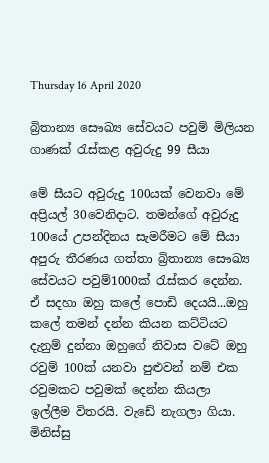Thursday 16 April 2020

බ්‍රිතාන්‍ය සෞඛ්‍ය සේවයට පවුම් මිලියන ගාණක් රැස්කළ අවුරුදු 99 සීයා

මේ සීයට අවුරුදු 100යක් වෙනවා මේ අප්‍රියල් 30වෙනිදාට. තමන්ගේ අවුරුදු 100යේ උපන්දිනය සැමරීමට මේ සීයා අපුරු තීරණය ගත්තා බ්‍රිතාන්‍ය සෞඛ්‍ය සේවයට පවුම්1000ක් රැස්කර දෙන්න. ඒ සදහා ඔහු කලේ පොඩි දෙයයි...ඔහු කලේ තමන් දන්න කියන කට්ටියට දැනුම් දුන්නා ඔහුගේ නිවාස වටේ ඔහු රවුම් 100ක් යනවා පුළුවන් නම් එක රවුමකට පවුමක් දෙන්න කියලා ඉල්ලීම විතරයි. වැඩේ නැගලා ගියා. මිනිස්සු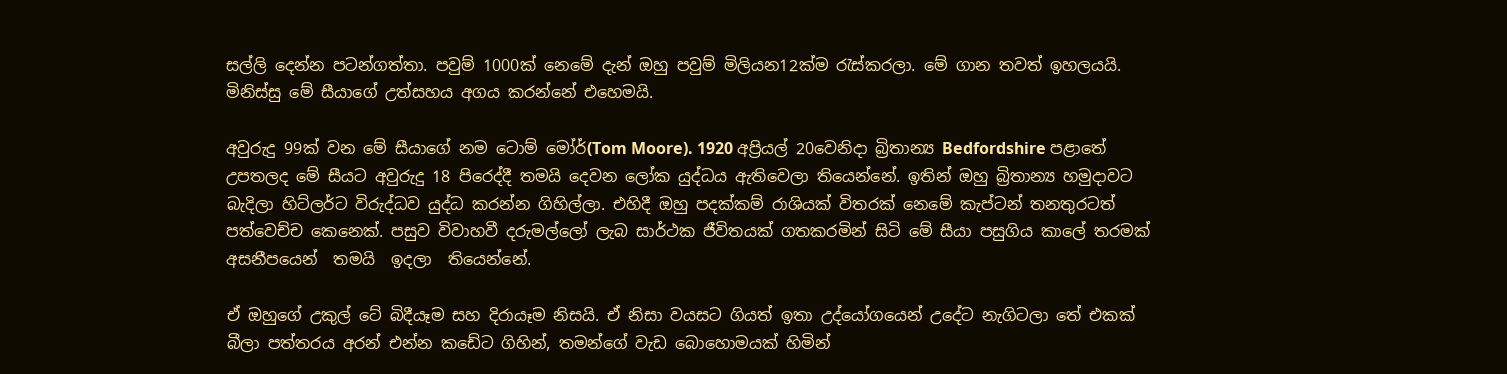සල්ලි දෙන්න පටන්ගත්තා. පවුම් 1000ක් නෙමේ දැන් ඔහු පවුම් මිලියන12ක්ම රැස්කරලා. මේ ගාන තවත් ඉහලයයි. මිනිස්සු මේ සීයාගේ උත්සහය අගය කරන්නේ එහෙමයි.

අවුරුදු 99ක් වන මේ සීයාගේ නම ටොම් මෝර්(Tom Moore). 1920 අප්‍රියල් 20වෙනිදා බ්‍රිතාන්‍ය Bedfordshire පළාතේ උපතලද මේ සීයට අවුරුදු 18 පිරෙද්දී තමයි දෙවන ලෝක යුද්ධය ඇතිවෙලා තියෙන්නේ. ඉතින් ඔහු බ්‍රිතාන්‍ය හමුදාවට බැදිලා හිට්ලර්ට විරුද්ධව යුද්ධ කරන්න ගිහිල්ලා. එහිදී ඔහු පදක්කම් රාශියක් විතරක් නෙමේ කැප්ටන් තනතුරටත් පත්වෙච්ච කෙනෙක්. පසුව විවාහවී දරුමල්ලෝ ලැබ සාර්ථක ජීවිතයක් ගතකරමින් සිටි මේ සීයා පසුගිය කාලේ තරමක් අසනීපයෙන්  තමයි  ඉදලා  තියෙන්නේ.

ඒ ඔහුගේ උකුල් ටේ බිදීයෑම සහ දිරායෑම නිසයි. ඒ නිසා වයසට ගියත් ඉතා උද්යෝගයෙන් උදේට නැගිටලා තේ එකක් බීලා පත්තරය අරන් එන්න කඩේට ගිහින්, තමන්ගේ වැඩ බොහොමයක් හිමින්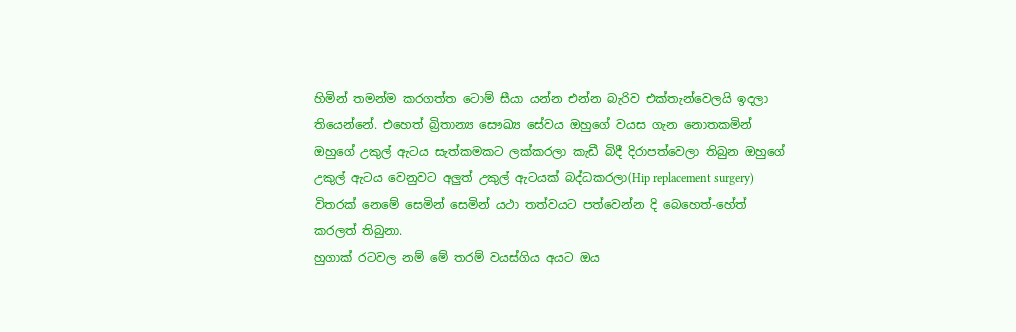හිමින් තමන්ම කරගත්ත ටොම් සීයා යන්න එන්න බැරිව එක්තැන්වෙලයි ඉදලා තියෙන්නේ. එහෙත් බ්‍රිතාන්‍ය සෞඛ්‍ය සේවය ඔහුගේ වයස ගැන නොතකමින් ඔහුගේ උකුල් ඇටය සැත්කමකට ලක්කරලා කැඩී බිදී දිරාපත්වෙලා තිබුන ඔහුගේ උකුල් ඇටය වෙනුවට අලුත් උකුල් ඇටයක් බද්ධකරලා(Hip replacement surgery) විතරක් නෙමේ සෙමින් සෙමින් යථා තත්වයට පත්වෙන්න දි බෙහෙත්-හේත් කරලත් තිබුනා.
හුගාක් රටවල නම් මේ තරම් වයස්ගිය අයට ඔය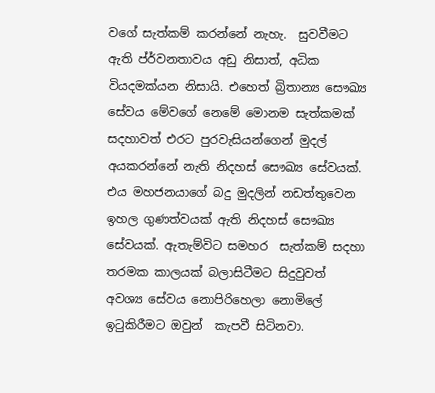වගේ සැත්කම් කරන්නේ නැහැ.  සුවවීමට ඇති ප්ර්වනතාවය අඩු නිසාත්, අධික වියදමක්යන නිසායි. එහෙත් බ්‍රිතාන්‍ය සෞඛ්‍ය සේවය මේවගේ නෙමේ මොනම සැත්කමක් සදහාවත් එරට පුරවැසියන්ගෙන් මුදල් අයකරන්නේ නැති නිදහස් සෞඛ්‍ය සේවයක්. එය මහජනයාගේ බදු මුදලින් නඩත්තුවෙන ඉහල ගුණත්වයක් ඇති නිදහස් සෞඛ්‍ය සේවයක්. ඇතැම්විට සමහර  සැත්කම් සදහා තරමක කාලයක් බලාසිටීමට සිදුවුවත් අවශ්‍ය සේවය නොපිරිහෙලා නොමිලේ ඉටුකිරීමට ඔවුන්  කැපවී සිටිනවා.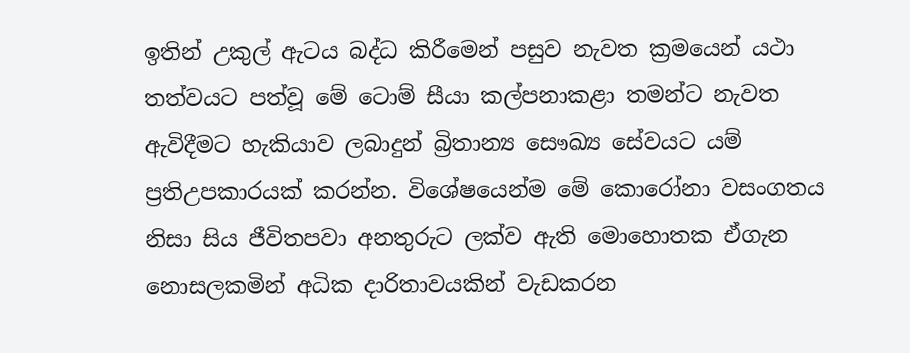ඉතින් උකුල් ඇටය බද්ධ කිරීමෙන් පසුව නැවත ක්‍රමයෙන් යථා තත්වයට පත්වූ මේ ටොම් සීයා කල්පනාකළා තමන්ට නැවත ඇවිදීමට හැකියාව ලබාදුන් බ්‍රිතාන්‍ය සෞඛ්‍ය සේවයට යම් ප්‍රතිඋපකාරයක් කරන්න. විශේෂයෙන්ම මේ කොරෝනා වසංගතය නිසා සිය ජීවිතපවා අනතුරුට ලක්ව ඇති මොහොතක ඒගැන නොසලකමින් අධික දාරිතාවයකින් වැඩකරන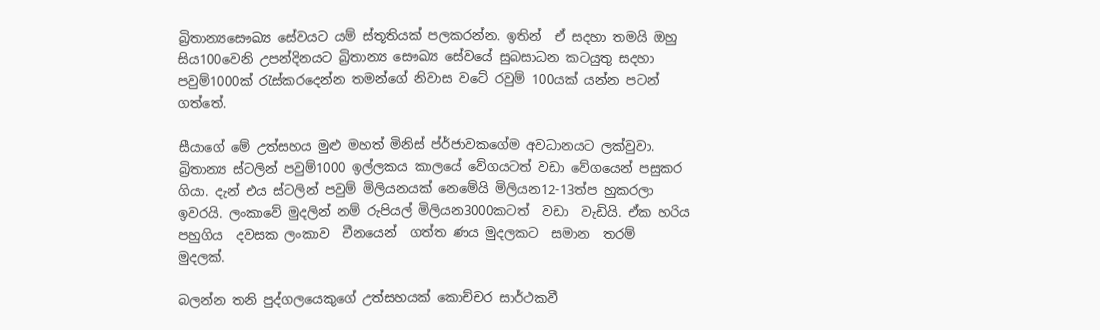බ්‍රිතාන්‍යසෞඛ්‍ය සේවයට යම් ස්තූතියක් පලකරන්න. ඉතින්  ඒ සදහා තමයි ඔහු සිය100වෙනි උපන්දිනයට බ්‍රිතාන්‍ය සෞඛ්‍ය සේවයේ සුබසාධන කටයුතු සදහා පවුම්1000ක් රැස්කරදෙන්න තමන්ගේ නිවාස වටේ රවුම් 100යක් යන්න පටන් ගත්තේ.

සීයාගේ මේ උත්සහය මුළු මහත් මිනිස් ප්ර්ජාවකගේම අවධානයට ලක්වුවා. බ්‍රිතාන්‍ය ස්ටලින් පවුම්1000 ඉල්ලකය කාලයේ වේගයටත් වඩා වේගයෙන් පසුකර ගියා. දැන් එය ස්ටලින් පවුම් මිලියනයක් නෙමේයි මිලියන12-13ත්ප හුකරලා ඉවරයි. ලංකාවේ මුදලින් නම් රුපියල් මිලියන3000කටත්  වඩා  වැඩියි. ඒක හරිය  පහුගිය  දවසක ලංකාව  චීනයෙන්  ගත්ත ණය මුදලකට  සමාන  තරම්  මුදලක්.

බලන්න තනි පුද්ගලයෙකුගේ උත්සහයක් කොච්චර සාර්ථකවී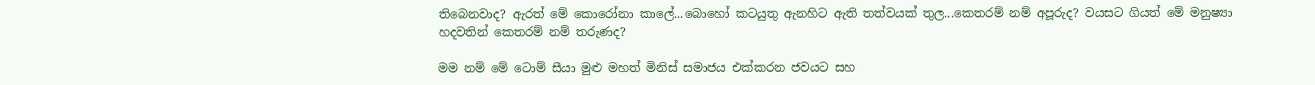තිබෙනවාද? ඇරත් මේ කොරෝනා කාලේ...බොහෝ කටයුතු ඇනහිට ඇති තත්වයක් තුල...කෙතරම් නම් අපූරුද? වයසට ගියත් මේ මනුෂ්‍යා හදවතින් කෙතරම් නම් තරුණද?

මම නම් මේ ටොම් සීයා මුළු මහත් මිනිස් සමාජය එක්කරන ජවයට සහ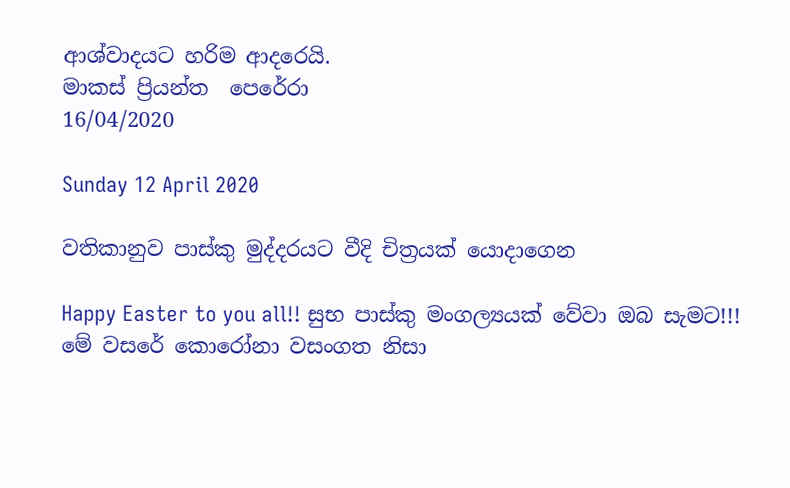ආශ්වාදයට හරිම ආදරෙයි.
මාකස් ප්‍රියන්ත  පෙරේරා
16/04/2020

Sunday 12 April 2020

වතිකානුව පාස්කු මුද්දරයට වීදි චිත්‍රයක් යොදාගෙන

Happy Easter to you all!! සුභ පාස්කු මංගල්‍යයක් වේවා ඔබ සැමට!!! මේ වසරේ කොරෝනා වසංගත නිසා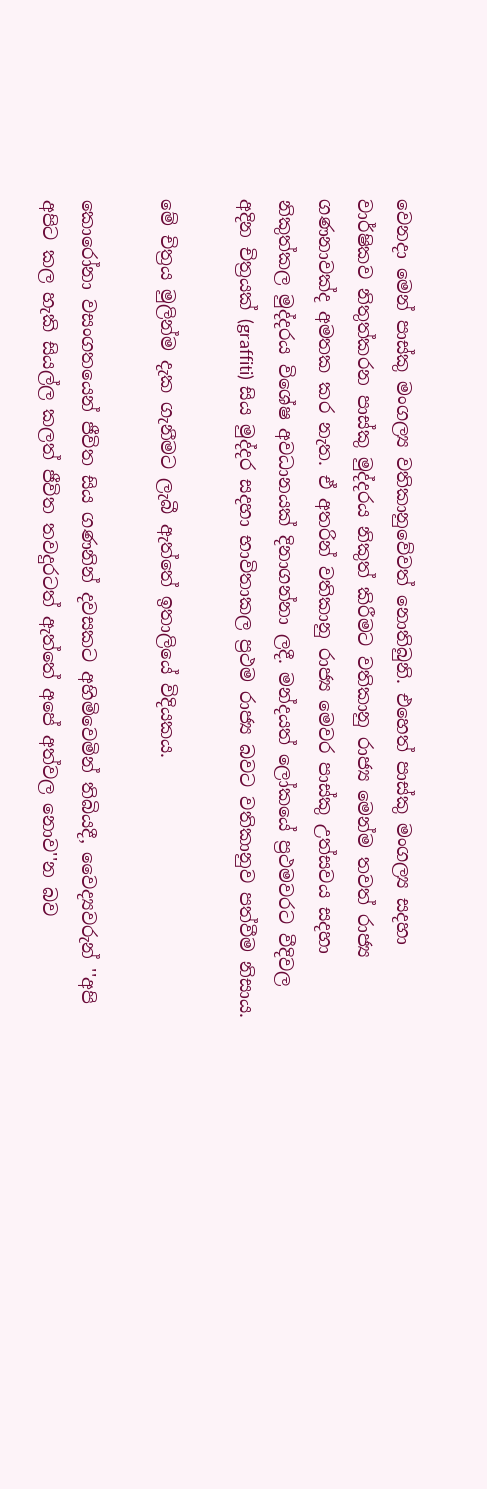වෙනදා මෙන් පාස්කු මංගල්‍ය වතිකානුවේවත් නොතිබුනි. එහෙත් පාස්කු මංගල්‍ය සදහා වාර්ෂිකව නිතුත්කරන පාස්කු මුද්දරය නිකුත් කිරීමට වතිකානු රාජ්‍ය මෙන්ම තවත් රාජ්‍ය ගණනාවක්ද අමතක කර නැත. ඒ අතරින් වතිකානු රාජ්‍ය මෙවර පාස්කු උත්සවය සදහා නිකුත්කල මුද්දරය විශේෂ අවධානයක් දිනාගන්නා ලදී. මන්දයත් ලෝකයේ ප්‍රථමවරට වීදිවල අදින චිත්‍රයක් (graffiti) සිය මුද්දර සදහා භාවිතාකල ප්‍රථම රාජ්‍ය බවට වතිකානුව පත්වීම නිසාය.

මේ චිත්‍රය මුලින්ම දැක ගැනීමට ලැබී ඇත්තේ ඉතාලියේ විදියකය.

කොරෝනා වසංගතයෙන් ජීවිත සිය ගණනින් දවසකට අහිමිවෙමින් තිබියදී, වෛද්‍යවරුන් ''අපි අපිට කල හැකි සියල්ල කලත් ජීවිත තවදුරටත් ඇත්තේ අපේ අත්වල නොව''න බව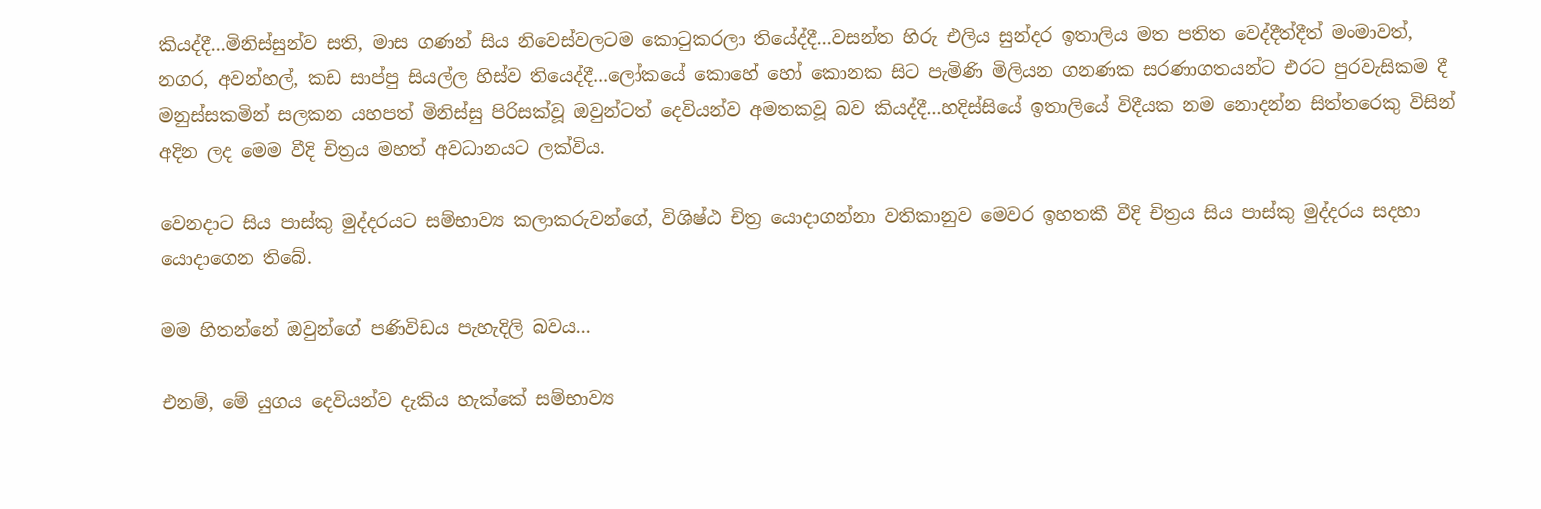කියද්දී...මිනිස්සුන්ව සති, මාස ගණන් සිය නිවෙස්වලටම කොටුකරලා තියේද්දී...වසන්ත හිරු එලිය සුන්දර ඉතාලිය මත පතිත වෙද්දීත්දීත් මංමාවත්, නගර, අවන්හල්, කඩ සාප්පු සියල්ල හිස්ව තියෙද්දී...ලෝකයේ කොහේ හෝ කොනක සිට පැමිණි මිලියන ගනණක සරණාගතයන්ට එරට පුරවැසිකම දී මනුස්සකමින් සලකන යහපත් මිනිස්සු පිරිසක්වූ ඔවුන්ටත් දෙවියන්ව අමතකවූ බව කියද්දී...හදිස්සියේ ඉතාලියේ විදීයක නම නොදන්න සිත්තරෙකු විසින් අදින ලද මෙම වීදි චිත්‍රය මහත් අවධානයට ලක්විය.

වෙනදාට සිය පාස්කු මුද්දරයට සම්භාව්‍ය කලාකරුවන්ගේ, විශිෂ්ඨ චිත්‍ර යොදාගන්නා වතිකානුව මෙවර ඉහතකී වීදි චිත්‍රය සිය පාස්කු මුද්දරය සදහා යොදාගෙන තිබේ.

මම හිතන්නේ ඔවුන්ගේ පණිවිඩය පැහැදිලි බවය...

එනම්, මේ යුගය දෙවියන්ව දැකිය හැක්කේ සම්භාව්‍ය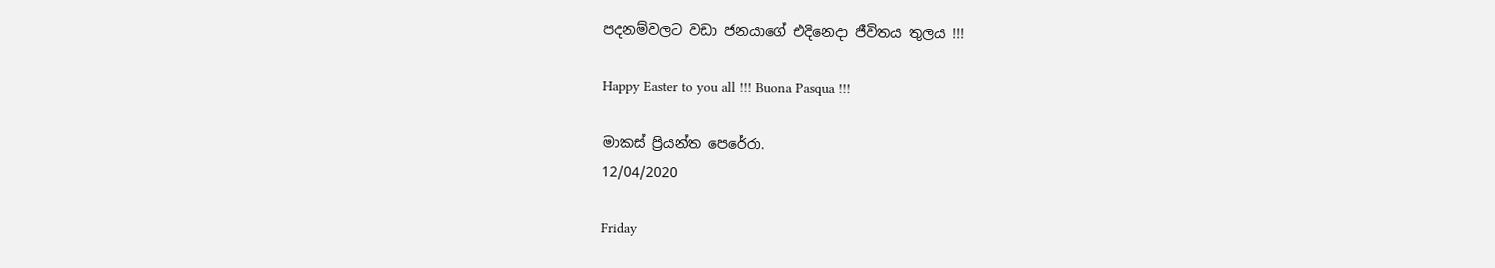පදනම්වලට වඩා ජනයාගේ එදිනෙදා ජීවිතය තුලය !!!

Happy Easter to you all !!! Buona Pasqua !!!

මාකස් ප්‍රියන්ත පෙරේරා.
12/04/2020

Friday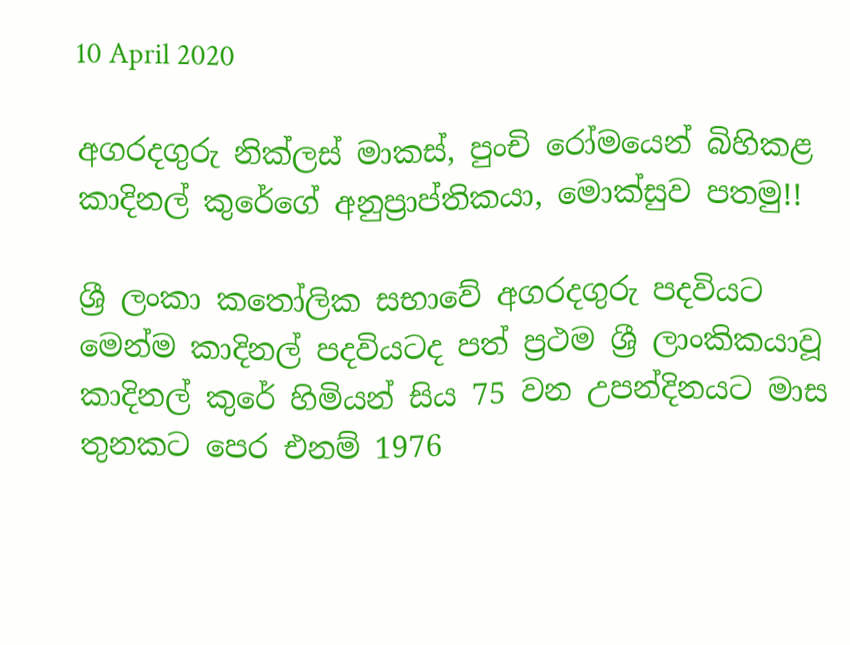10 April 2020

අගරදගුරු නික්ලස් මාකස්, පුංචි රෝමයෙන් බිහිකළ කාදිනල් කුරේගේ අනුප්‍රාප්තිකයා, මොක්සුව පතමු!!

ශ්‍රී ලංකා කතෝලික සභාවේ අගරදගුරු පදවියට මෙන්ම කාදිනල් පදවියටද පත් ප්‍රථම ශ්‍රී ලාංකිකයාවූ  කාදිනල් කුරේ හිමියන් සිය 75 වන උපන්දිනයට මාස තුනකට පෙර එනම් 1976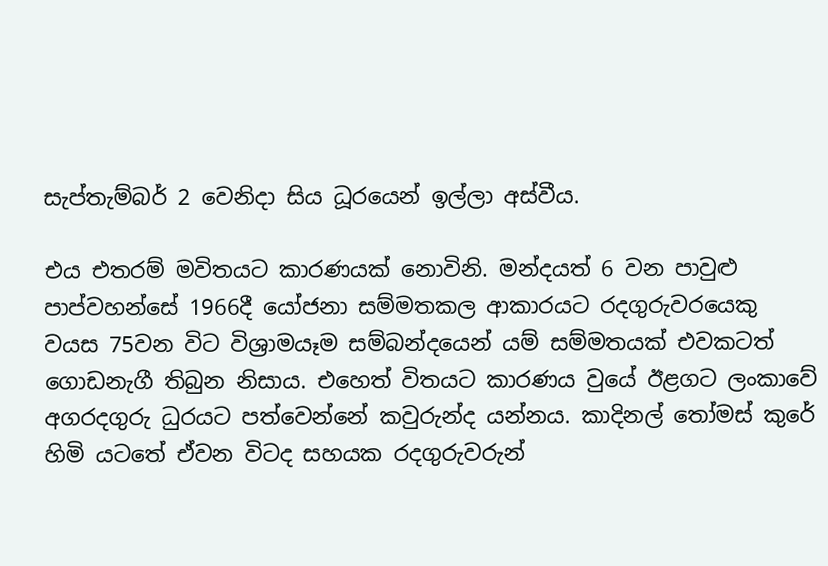සැප්තැම්බර් 2 වෙනිදා සිය ධූරයෙන් ඉල්ලා අස්වීය.

එය එතරම් මවිතයට කාරණයක් නොවිනි. මන්දයත් 6 වන පාවුළු පාප්වහන්සේ 1966දී යෝජනා සම්මතකල ආකාරයට රදගුරුවරයෙකු  වයස 75වන විට විශ්‍රාමයෑම සම්බන්දයෙන් යම් සම්මතයක් එවකටත් ගොඩනැගී තිබුන නිසාය. එහෙත් විතයට කාරණය වුයේ ඊළගට ලංකාවේ අගරදගුරු ධුරයට පත්වෙන්නේ කවුරුන්ද යන්නය. කාදිනල් තෝමස් කුරේ හිමි යටතේ ඒවන විටද සහයක රදගුරුවරුන්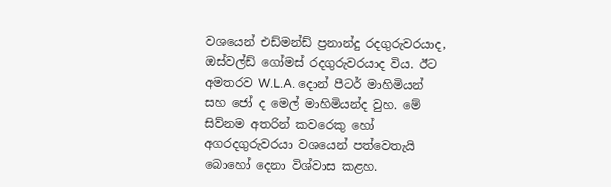වශයෙන් එඩ්මන්ඩ් ප්‍රනාන්දු රදගුරුවරයාද, ඔස්වල්ඩ් ගෝමස් රදගුරුවරයාද විය. ඊට අමතරව W.L.A. දොන් පීටර් මාහිමියන් සහ ජෝ ද මෙල් මාහිමියන්ද වුහ. මේ සිව්නම අතරින් කවරෙකු හෝ අගරදගුරුවරයා වශයෙන් පත්වෙතැයි බොහෝ දෙනා විශ්වාස කළහ.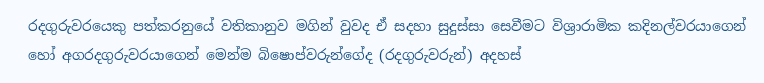රදගුරුවරයෙකු පත්කරනුයේ වතිකානුව මගින් වුවද ඒ සදහා සුදුස්සා සෙවීමට විශ්‍රාරාමික කදිනල්වරයාගෙන් හෝ අගරදගුරුවරයාගෙන් මෙන්ම බිෂොප්වරුන්ගේද (රදගුරුවරුන්) අදහස්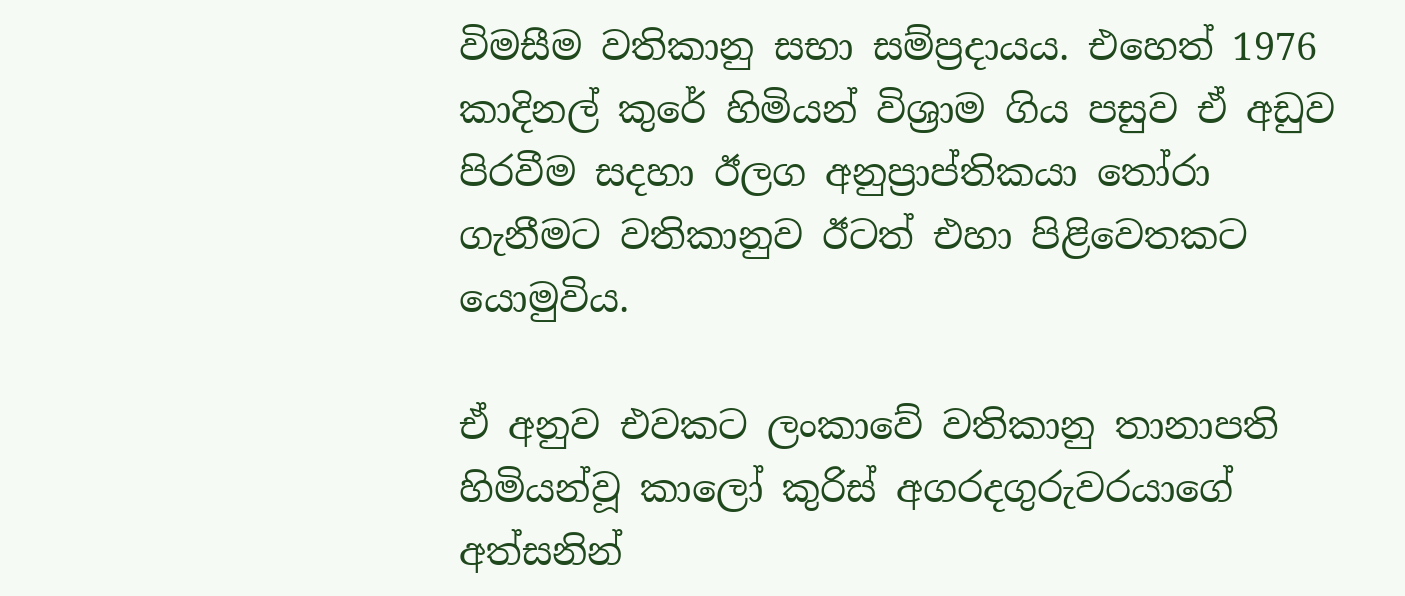විමසීම වතිකානු සභා සම්ප්‍රදායය. එහෙත් 1976 කාදිනල් කුරේ හිමියන් විශ්‍රාම ගිය පසුව ඒ අඩුව පිරවීම සදහා ඊලග අනුප්‍රාප්තිකයා තෝරා ගැනීමට වතිකානුව ඊටත් එහා පිළිවෙතකට යොමුවිය.

ඒ අනුව එවකට ලංකාවේ වතිකානු තානාපති හිමියන්වූ කාලෝ කුරිස් අගරදගුරුවරයාගේ අත්සනින්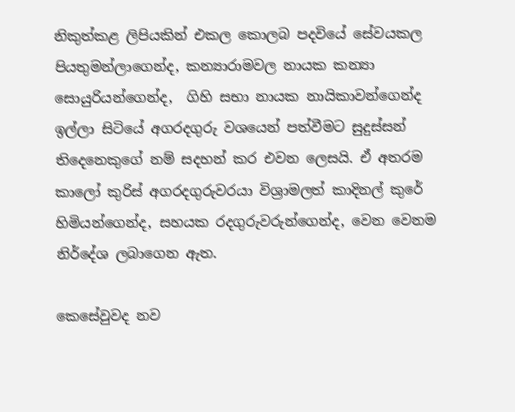නිකුත්කළ ලිපියකින් එකල කොලබ පදවියේ සේවයකල පියතුමන්ලාගෙන්ද, කන්‍යාරාමවල නායක කන්‍යා සොයුරියන්ගෙන්ද,  ගිහි සභා නායක නායිකාවන්ගෙන්ද ඉල්ලා සිටියේ අගරදගුරු වශයෙන් පත්වීමට සුදුස්සන් තිදෙනෙකුගේ නම් සදහන් කර එවන ලෙසයි. ඒ අතරම කාලෝ කුරිස් අගරදගුරුවරයා විශ්‍රාමලත් කාදිනල් කුරේ හිමියන්ගෙන්ද, සහයක රදගුරුවරුන්ගෙන්ද, වෙන වෙනම නිර්දේශ ලබාගෙන ඇත.

කෙසේවුවද නව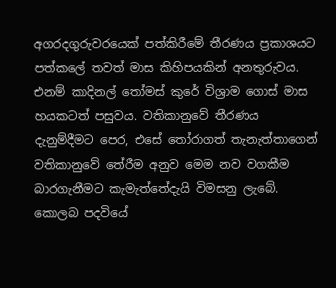අගරදගුරුවරයෙක් පත්කිරීමේ තීරණය ප්‍රකාශයට පත්කලේ තවත් මාස කිහිපයකින් අනතුරුවය. එනම් කාදිනල් තෝමස් කුරේ විශ්‍රාම ගොස් මාස හයකටත් පසුවය. වතිකානුවේ තීරණය දැනුම්දීමට පෙර, එසේ තෝරාගත් තැනැත්තාගෙන් වතිකානුවේ තේරීම අනුව මෙම නව වගකීම බාරගැනීමට කැමැත්තේදැයි විමසනු ලැබේ. කොලබ පදවියේ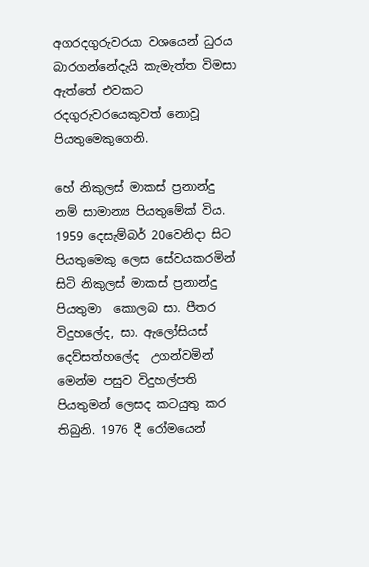අගරදගුරුවරයා වශයෙන් ධුරය බාරගන්නේදැයි කැමැත්ත විමසා ඇත්තේ එවකට රදගුරුවරයෙකුවත් නොවූ  පියතුමෙකුගෙනි.

හේ නිකුලස් මාකස් ප්‍රනාන්දු නම් සාමාන්‍ය පියතුමේක් විය. 1959 දෙසැම්බර් 20වෙනිදා සිට පියතුමෙකු ලෙස සේවයකරමින් සිටි නිකුලස් මාකස් ප්‍රනාන්දු පියතුමා  කොලබ සා. පීතර විදුහලේද, සා. ඇලෝසියස් දෙව්සත්හලේද  උගන්වමින් මෙන්ම පසුව විදුහල්පති පියතුමන් ලෙසද කටයුතු කර තිබුනි. 1976 දී රෝමයෙන්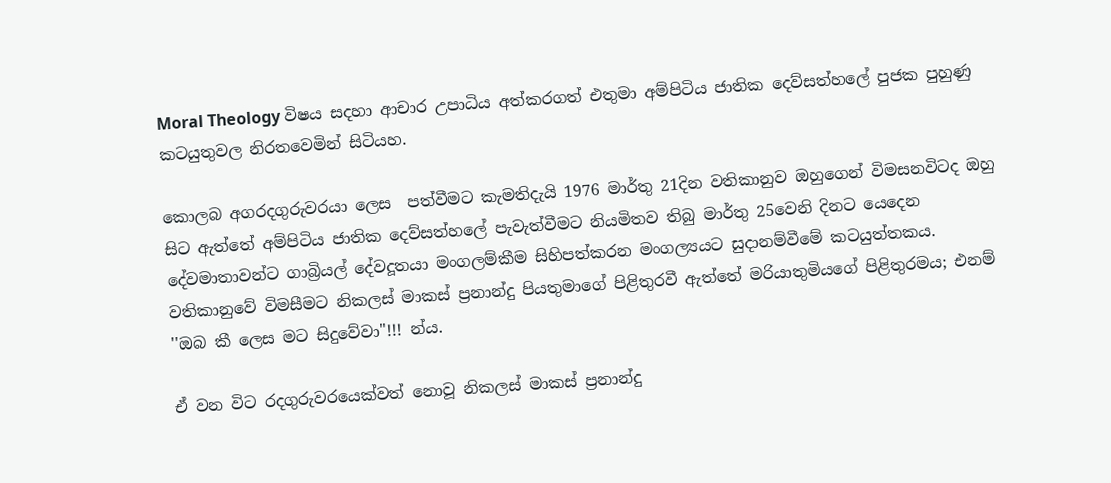Moral Theology විෂය සදහා ආචාර උපාධිය අත්කරගත් එතුමා අම්පිටිය ජාතික දෙව්සත්හලේ පුජක පුහුණු කටයුතුවල නිරතවෙමින් සිටියහ.

කොලබ අගරදගුරුවරයා ලෙස  පත්වීමට කැමතිදැයි 1976 මාර්තු 21දින වතිකානුව ඔහුගෙන් විමසනවිටද ඔහු සිට ඇත්තේ අම්පිටිය ජාතික දෙව්සත්හලේ පැවැත්වීමට නියමිතව තිබු මාර්තු 25වෙනි දිනට යෙදෙන  දේවමාතාවන්ට ගාබ්‍රියල් දේවදූතයා මංගලම්කීම සිහිපත්කරන මංගල්‍යයට සුදානම්වීමේ කටයුත්තකය. වතිකානුවේ විමසීමට නිකලස් මාකස් ප්‍රනාන්දු පියතුමාගේ පිළිතුරවී ඇත්තේ මරියාතුමියගේ පිළිතුරමය; එනම් ''ඔබ කී ලෙස මට සිදුවේවා"!!! න්ය.

ඒ වන විට රදගුරුවරයෙක්වත් නොවූ නිකලස් මාකස් ප්‍රනාන්දු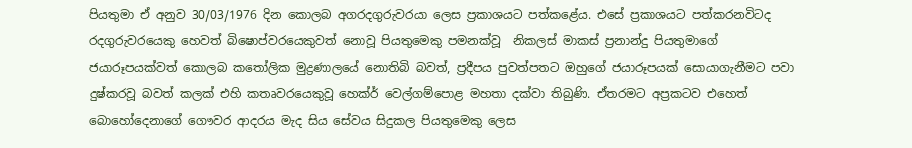පියතුමා ඒ අනුව 30/03/1976 දින කොලබ අගරදගුරුවරයා ලෙස ප්‍රකාශයට පත්කළේය. එසේ ප්‍රකාශයට පත්කරනවිටද රදගුරුවරයෙකු හෙවත් බිෂොප්වරයෙකුවත් නොවූ පියතුමෙකු පමනක්වූ  නිකලස් මාකස් ප්‍රනාන්දු පියතුමාගේ ජයාරූපයක්වත් කොලබ කතෝලික මුද්‍රණාලයේ නොතිබි බවත්, ප්‍රදීපය පුවත්පතට ඔහුගේ ජයාරූපයක් සොයාගැනීමට පවා දුෂ්කරවූ බවත් කලක් එහි කතෘවරයෙකුවූ හෙක්ර් වෙල්ගම්පොළ මහතා දක්වා තිබුණි. ඒතරමට අප්‍රකටව එහෙත් බොහෝදෙනාගේ ගෞවර ආදරය මැද සිය සේවය සිදුකල පියතුමෙකු ලෙස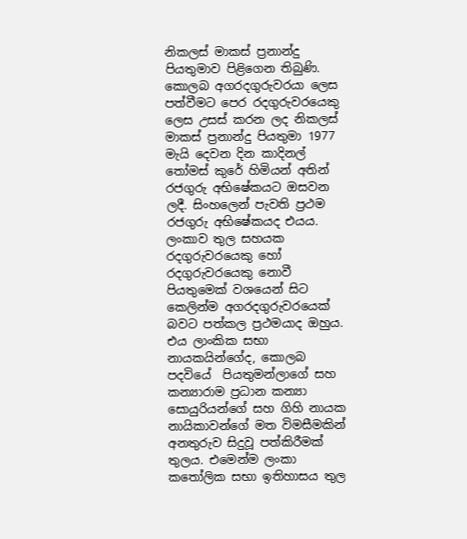නිකලස් මාකස් ප්‍රනාන්දු පියතුමාව පිළිගෙන තිබුණි. කොලබ අගරදගුරුවරයා ලෙස පත්වීමට පෙර රදගුරුවරයෙකු ලෙස උසස් කරන ලද නිකලස් මාකස් ප්‍රනාන්දු පියතුමා 1977 මැයි දෙවන දින කාදිනල් තෝමස් කුරේ හිමියන් අතින් රජගුරු අභිෂේකයට ඔසවන ලදී. සිංහලෙන් පැවති ප්‍රථම රජගුරු අභිෂේකයද එයය. ලංකාව තුල සහයක රදගුරුවරයෙකු හෝ රදගුරුවරයෙකු නොවී පියතුමෙක් වශයෙන් සිට කෙලින්ම අගරදගුරුවරයෙක් බවට පත්කල ප්‍රථමයාද ඔහුය. එය ලාංකික සභා නායකයින්ගේද, කොලබ පදවියේ  පියතුමන්ලාගේ සහ කන්‍යාරාම ප්‍රධාන කන්‍යා සොයුරියන්ගේ සහ ගිහි නායක නායිකාවන්ගේ මත විමසීමකින් අනතුරුව සිදුවූ පත්කිරීමක් තුලය. එමෙන්ම ලංකා කතෝලික සභා ඉතිහාසය තුල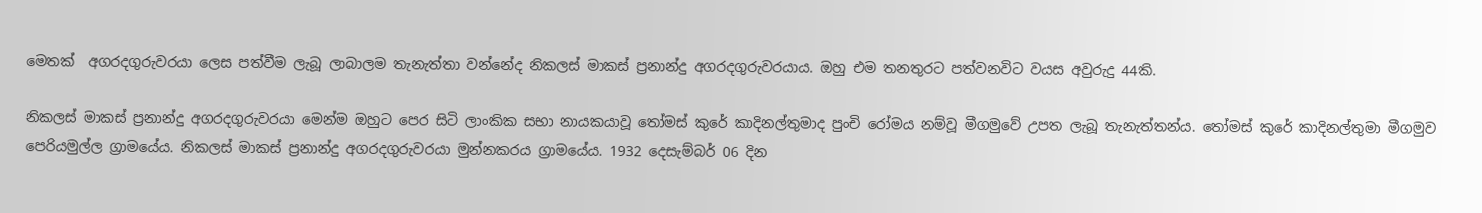මෙතක්  අගරදගුරුවරයා ලෙස පත්වීම ලැබූ ලාබාලම තැනැත්තා වන්නේද නිකලස් මාකස් ප්‍රනාන්දු අගරදගුරුවරයාය. ඔහු එම තනතුරට පත්වනවිට වයස අවුරුදු 44කි.

නිකලස් මාකස් ප්‍රනාන්දු අගරදගුරුවරයා මෙන්ම ඔහුට පෙර සිටි ලාංකික සභා නායකයාවූ තෝමස් කුරේ කාදිනල්තුමාද පුංචි රෝමය නම්වූ මීගමුවේ උපත ලැබූ තැනැත්තන්ය. තෝමස් කුරේ කාදිනල්තුමා මීගමුව පෙරියමුල්ල ග්‍රාමයේය. නිකලස් මාකස් ප්‍රනාන්දු අගරදගුරුවරයා මුන්නකරය ග්‍රාමයේය. 1932 දෙසැම්බර් 06 දින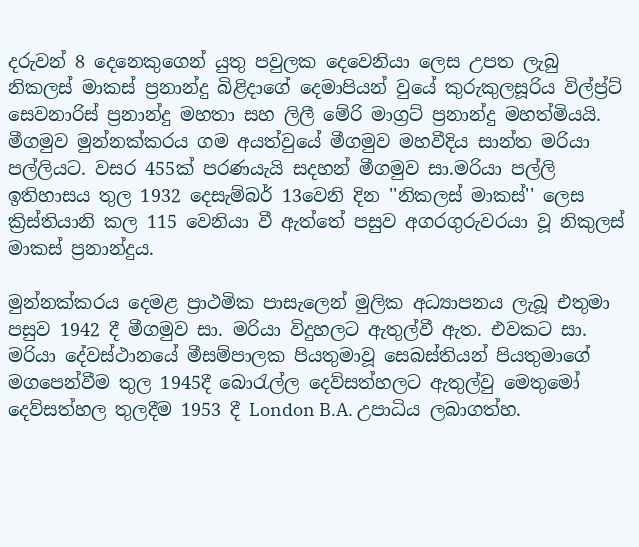දරුවන් 8 දෙනෙකුගෙන් යුතු පවුලක දෙවෙනියා ලෙස උපත ලැබු නිකලස් මාකස් ප්‍රනාන්දු බිළිදාගේ දෙමාපියන් වුයේ කුරුකුලසූරිය විල්ප්‍ර්ට් සෙවනාරිස් ප්‍රනාන්දු මහතා සහ ලිලී මේරි මාග්‍රට් ප්‍රනාන්දු මහත්මියයි. මීගමුව මුන්නක්කරය ගම අයත්වුයේ මීගමුව මහවීදිය සාන්ත මරියා පල්ලියට. වසර 455ක් පරණයැයි සදහන් මීගමුව සා.මරියා පල්ලි ඉතිහාසය තුල 1932 දෙසැම්බර් 13වෙනි දින ''නිකලස් මාකස්'' ලෙස ක්‍රිස්තියානි කල 115 වෙනියා වී ඇත්තේ පසුව අගරගුරුවරයා වූ නිකුලස් මාකස් ප්‍රනාන්දුය.

මුන්නක්කරය දෙමළ ප්‍රාථමික පාසැලෙන් මුලික අධ්‍යාපනය ලැබූ එතුමා පසුව 1942 දී මීගමුව සා. මරියා විදුහලට ඇතුල්වී ඇත. එවකට සා. මරියා දේවස්ථානයේ මීසම්පාලක පියතුමාවූ සෙබස්තියන් පියතුමාගේ මගපෙන්වීම තුල 1945දී බොරැල්ල දෙව්සත්හලට ඇතුල්වු මෙතුමෝ දෙව්සත්හල තුලදීම 1953 දී London B.A. උපාධිය ලබාගත්හ.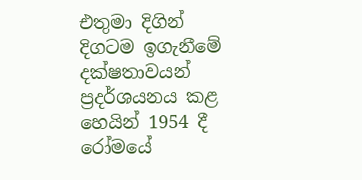එතුමා දිගින් දිගටම ඉගැනීමේ දක්ෂතාවයන් ප්‍රදර්ශයනය කළ හෙයින් 1954 දී රෝමයේ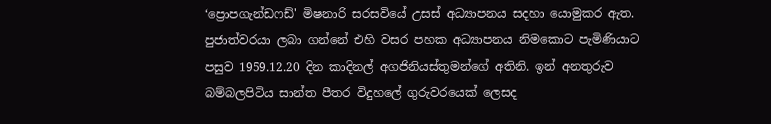‘ප්‍රොපගැන්ඩෆඩ්' මිෂනාරි සරසවියේ උසස් අධ්‍යාපනය සදහා යොමුකර ඇත. පුජාත්වරයා ලබා ගන්නේ එහි වසර පහක අධ්‍යාපනය නිමකොට පැමිණියාට පසුව 1959.12.20 දින කාදිනල් අගජිනියස්තුමන්ගේ අතිනි. ඉන් අනතුරුව බම්බලපිටිය සාන්ත පීතර විදුහලේ ගුරුවරයෙක් ලෙසද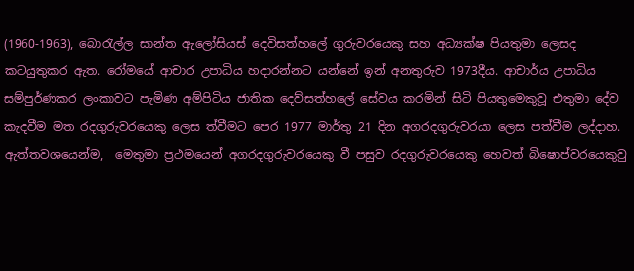(1960-1963), බොරැල්ල සාන්ත ඇලෝසියස් දෙවිසත්හලේ ගුරුවරයෙකු සහ අධ්‍යක්ෂ පියතුමා ලෙසද කටයුතුකර ඇත. රෝමයේ ආචාර උපාධිය හදාරන්නට යන්නේ ඉන් අනතුරුව 1973දීය. ආචාර්ය උපාධිය සම්පුර්ණකර ලංකාවට පැමිණ අම්පිටිය ජාතික දෙව්සත්හලේ සේවය කරමින් සිටි පියතුමෙකුවූ එතුමා දේව කැදවීම මත රදගුරුවරයෙකු ලෙස ත්වීමට පෙර 1977 මාර්තු 21 දින අගරදගුරුවරයා ලෙස පත්වීම ලද්දාහ. ඇත්තවශයෙන්ම,  මෙතුමා ප්‍රථමයෙන් අගරදගුරුවරයෙකු වී පසුව රදගුරුවරයෙකු හෙවත් බිෂොප්වරයෙකුවු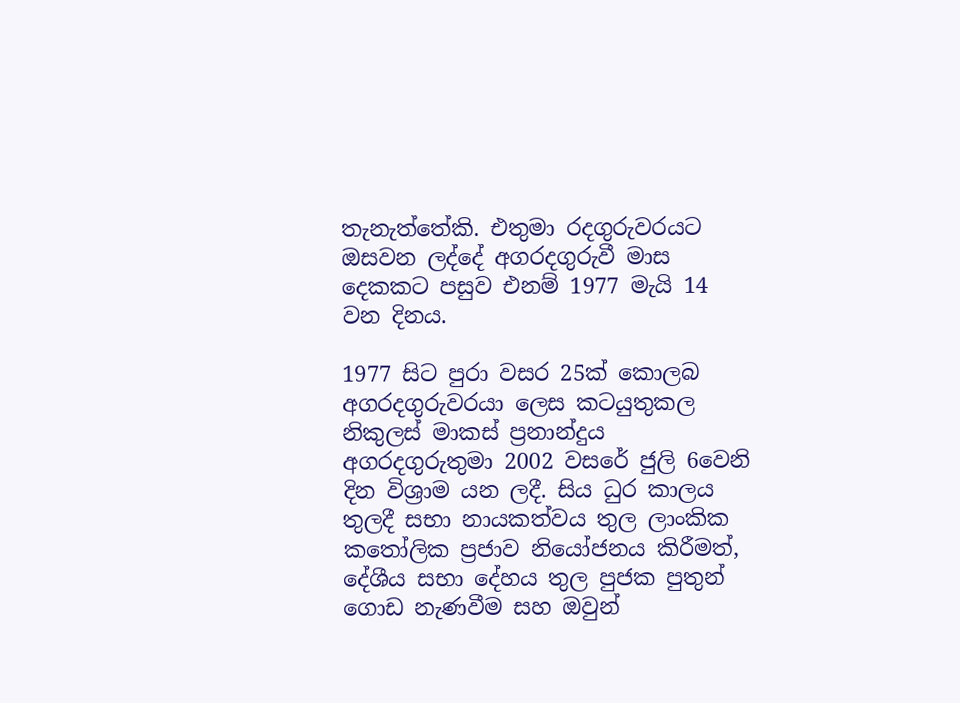තැනැත්තේකි. එතුමා රදගුරුවරයට ඔසවන ලද්දේ අගරදගුරුවී මාස දෙකකට පසුව එනම් 1977 මැයි 14 වන දිනය.

1977 සිට පුරා වසර 25ක් කොලබ අගරදගුරුවරයා ලෙස කටයුතුකල නිකුලස් මාකස් ප්‍රනාන්දුය අගරදගුරුතුමා 2002 වසරේ ජුලි 6වෙනි දින විශ්‍රාම යන ලදී. සිය ධුර කාලය තුලදී සභා නායකත්වය තුල ලාංකික කතෝලික ප්‍රජාව නියෝජනය කිරීමත්, දේශීය සභා දේහය තුල පුජක පුතුන් ගොඩ නැණවීම සහ ඔවුන්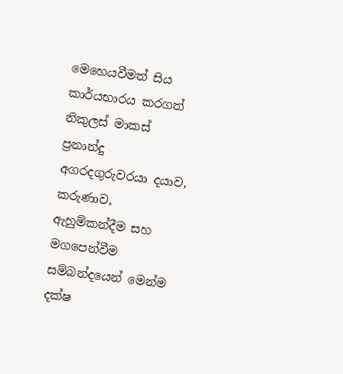මෙහෙයවීමත් සිය කාර්යභාරය කරගත් නිකුලස් මාකස් ප්‍රනාන්දු අගරදගුරුවරයා දයාව, කරුණාව, ඇහුම්කන්දීම සහ මගපෙන්වීම සම්බන්දයෙන් මෙන්ම දක්ෂ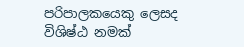පරිපාලකයෙකු ලෙසද විශිෂ්ඨ නමක්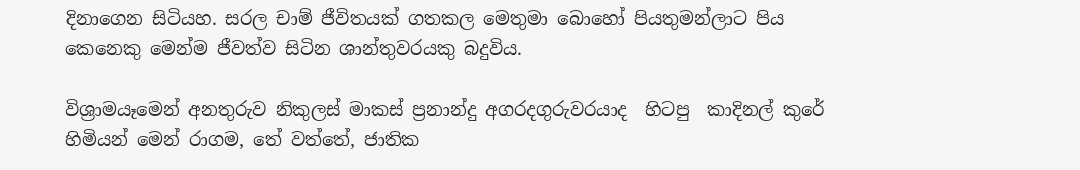දිනාගෙන සිටියහ. සරල චාම් ජීවිතයක් ගතකල මෙතුමා බොහෝ පියතුමන්ලාට පිය කෙනෙකු මෙන්ම ජීවත්ව සිටින ශාන්තුවරයකු බදුවිය.

විශ්‍රාමයෑමෙන් අනතුරුව නිකුලස් මාකස් ප්‍රනාන්දු අගරදගුරුවරයාද  හිටපු  කාදිනල් කුරේ හිමියන් මෙන් රාගම, තේ වත්තේ, ජාතික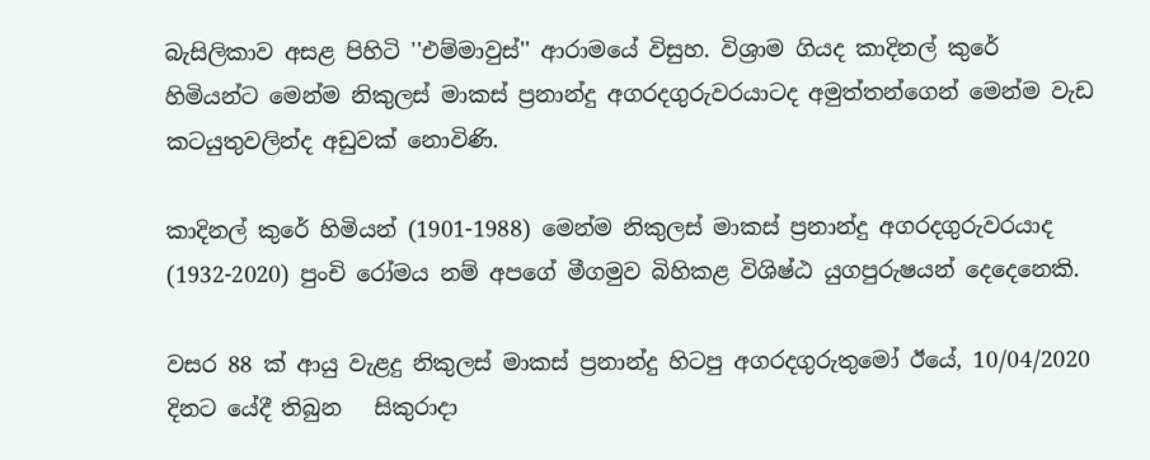බැසිලිකාව අසළ පිහිටි ''එම්මාවුස්'' ආරාමයේ විසුහ. විශ්‍රාම ගියද කාදිනල් කුරේ හිමියන්ට මෙන්ම නිකුලස් මාකස් ප්‍රනාන්දු අගරදගුරුවරයාටද අමුත්තන්ගෙන් මෙන්ම වැඩ කටයුතුවලින්ද අඩුවක් නොවිණි.

කාදිනල් කුරේ හිමියන් (1901-1988) මෙන්ම නිකුලස් මාකස් ප්‍රනාන්දු අගරදගුරුවරයාද (1932-2020) පුංචි රෝමය නම් අපගේ මීගමුව බිහිකළ විශිෂ්ඨ යුගපුරුෂයන් දෙදෙනෙකි.

වසර 88 ක් ආයු වැළදු නිකුලස් මාකස් ප්‍රනාන්දු හිටපු අගරදගුරුතුමෝ ඊයේ, 10/04/2020 දිනට යේදී තිබුන   සිකුරාදා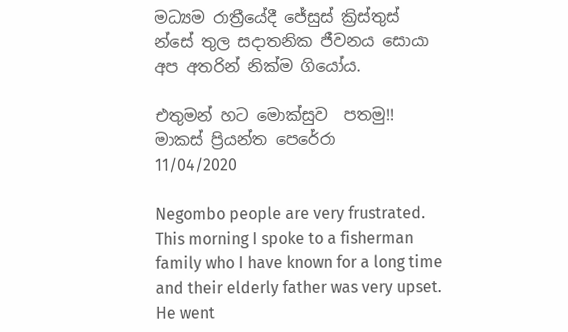මධ්‍යම රාත්‍රීයේදී ජේසුස් ක්‍රිස්තුස් න්සේ තුල සදාතනික ජීවනය සොයා අප අතරින් නික්ම ගියෝය.

එතුමන් හට මොක්සුව  පතමු!!
මාකස් ප්‍රියන්ත පෙරේරා
11/04/2020

Negombo people are very frustrated. This morning I spoke to a fisherman family who I have known for a long time and their elderly father was very upset. He went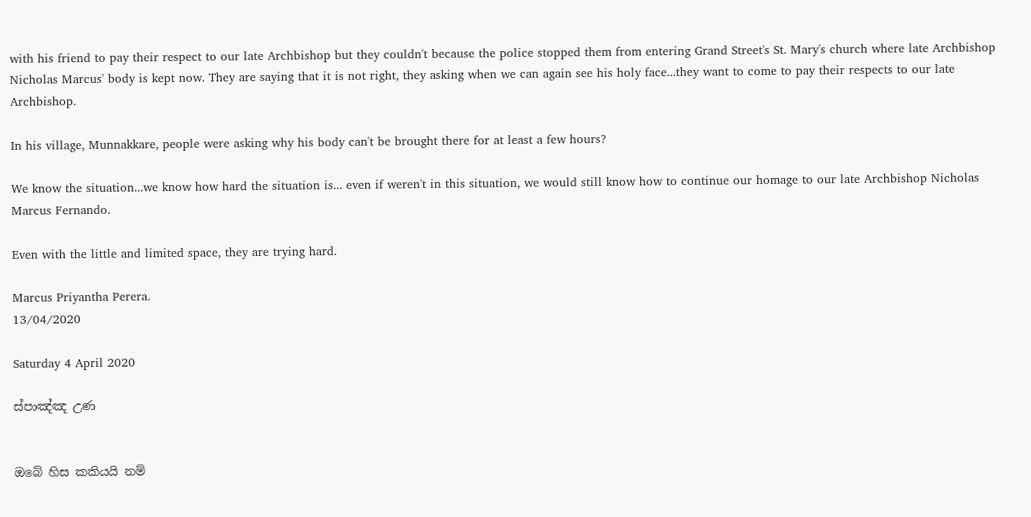with his friend to pay their respect to our late Archbishop but they couldn't because the police stopped them from entering Grand Street's St. Mary's church where late Archbishop Nicholas Marcus' body is kept now. They are saying that it is not right, they asking when we can again see his holy face...they want to come to pay their respects to our late Archbishop.

In his village, Munnakkare, people were asking why his body can't be brought there for at least a few hours?

We know the situation...we know how hard the situation is... even if weren't in this situation, we would still know how to continue our homage to our late Archbishop Nicholas Marcus Fernando.

Even with the little and limited space, they are trying hard.

Marcus Priyantha Perera.
13/04/2020

Saturday 4 April 2020

ස්පාඤ්ඤ උණ


ඔබේ හිස කකියයි නම්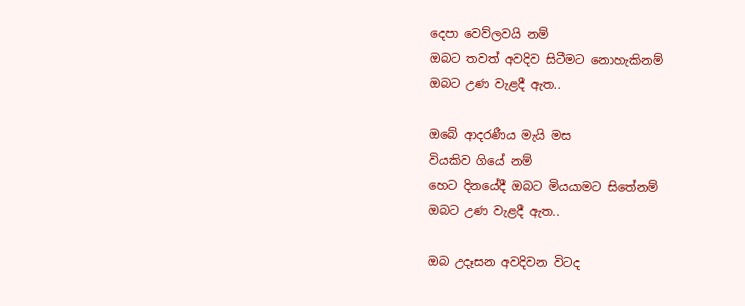දෙපා වෙව්ලවයි නම්
ඔබට තවත් අවදිව සිටීමට නොහැකිනම්
ඔබට උණ වැළදී ඇත..

ඔබේ ආදරණීය මැයි මස
වියකිව ගියේ නම්
හෙට දිනයේදී ඔබට මියයාමට සිතේනම්
ඔබට උණ වැළදී ඇත..

ඔබ උදෑසන අවදිවන විටද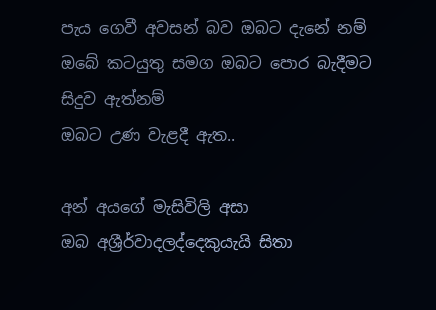පැය ගෙවී අවසන් බව ඔබට දැනේ නම්
ඔබේ කටයුතු සමග ඔබට පොර බැදීමට සිදුව ඇත්නම්
ඔබට උණ වැළදී ඇත..

අන් අයගේ මැසිවිලි අසා
ඔබ අශ්‍රීර්වාදලද්දෙකුයැයි සිතා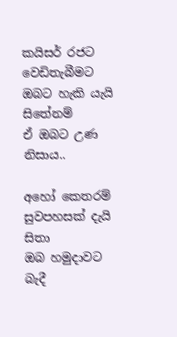කයිසර් රජට වෙඩිතැබීමට ඔබට හැකි යැයි සිතේනම්
ඒ ඔබට උණ නිසාය..

අහෝ කෙතරම් සුවපහසක් දැයි සිතා
ඔබ හමුදාවට බැදී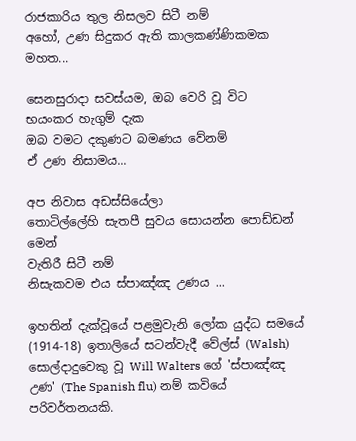රාජකාරිය තුල නිසලව සිටී නම්
අහෝ, උණ සිදුකර ඇති කාලකණ්ණිකමක මහත...

සෙනසුරාදා සවස්යම, ඔබ වෙරි වූ විට
භයංකර හැගුම් දැක
ඔබ වමට දකුණට බමණය වේනම්
ඒ උණ නිසාමය...

අප නිවාස අඩස්සියේලා
තොටිල්ලේහි සැතපී සුවය සොයන්න පොඩ්ඩන් මෙන්
වැතිරී සිටී නම්
නිසැකවම එය ස්පාඤ්ඤ උණය ...

ඉහතින් දැක්වූයේ පළමුවැනි ලෝක යුද්ධ සමයේ (1914-18) ඉතාලියේ සටන්වැදී වේල්ස් (Walsh) සොල්දාදුවෙකු වූ Will Walters ගේ 'ස්පාඤ්ඤ උණ' (The Spanish flu) නම් කවියේ පරිවර්තනයකි.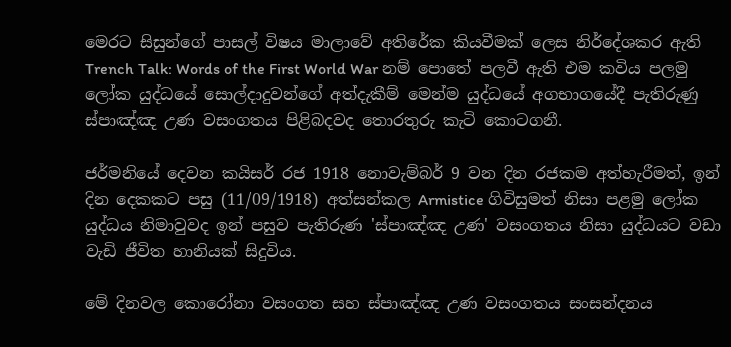මෙරට සිසුන්ගේ පාසල් විෂය මාලාවේ අතිරේක කියවීමක් ලෙස නිර්දේශකර ඇති Trench Talk: Words of the First World War නම් පොතේ පලවී ඇති එම කවිය පලමු ලෝක යුද්ධයේ සොල්දාදුවන්ගේ අත්දැකීම් මෙන්ම යුද්ධයේ අගභාගයේදී පැතිරුණු ස්පාඤ්ඤ උණ වසංගතය පිළිබදවද තොරතුරු කැටි කොටගනී.

ජර්මනියේ දෙවන කයිසර් රජ 1918 නොවැම්බර් 9 වන දින රජකම අත්හැරීමත්, ඉන් දින දෙකකට පසු (11/09/1918) අත්සන්කල Armistice ගිවිසුමත් නිසා පළමු ලෝක යුද්ධය නිමාවුවද ඉන් පසුව පැතිරුණ 'ස්පාඤ්ඤ උණ' වසංගතය නිසා යුද්ධයට වඩා වැඩි ජීවිත හානියක් සිදුවිය.

මේ දිනවල කොරෝනා වසංගත සහ ස්පාඤ්ඤ උණ වසංගතය සංසන්දනය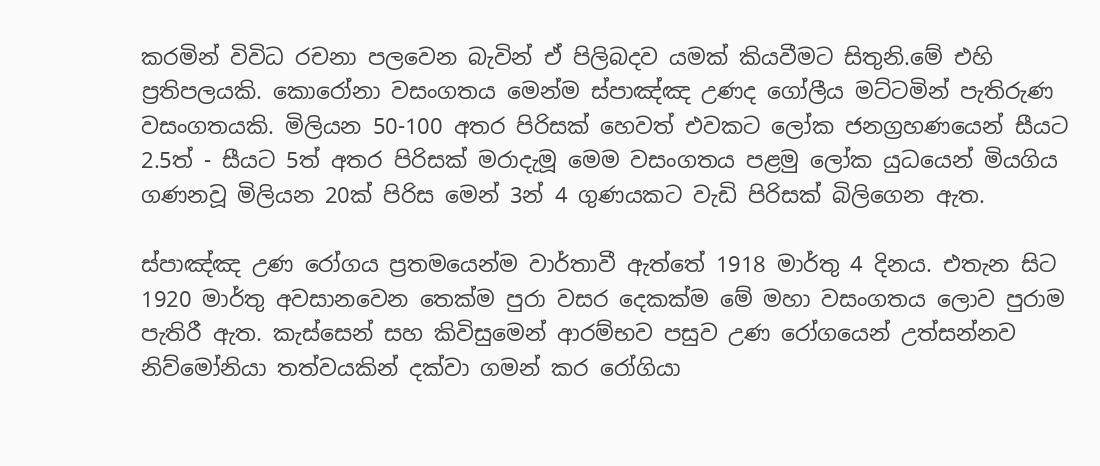කරමින් විවිධ රචනා පලවෙන බැවින් ඒ පිලිබදව යමක් කියවීමට සිතුනි.මේ එහි ප්‍රතිපලයකි. කොරෝනා වසංගතය මෙන්ම ස්පාඤ්ඤ උණද ගෝලීය මට්ටමින් පැතිරුණ වසංගතයකි. මිලියන 50-100 අතර පිරිසක් හෙවත් එවකට ලෝක ජනග්‍රහණයෙන් සීයට 2.5ත් - සීයට 5ත් අතර පිරිසක් මරාදැමූ මෙම වසංගතය පළමු ලෝක යුධයෙන් මියගිය ගණනවූ මිලියන 20ක් පිරිස මෙන් 3න් 4 ගුණයකට වැඩි පිරිසක් බිලිගෙන ඇත.

ස්පාඤ්ඤ උණ රෝගය ප්‍රතමයෙන්ම වාර්තාවී ඇත්තේ 1918 මාර්තු 4 දිනය. එතැන සිට 1920 මාර්තු අවසානවෙන තෙක්ම පුරා වසර දෙකක්ම මේ මහා වසංගතය ලොව පුරාම පැතිරී ඇත. කැස්සෙන් සහ කිවිසුමෙන් ආරම්භව පසුව උණ රෝගයෙන් උත්සන්නව නිව්මෝනියා තත්වයකින් දක්වා ගමන් කර රෝගියා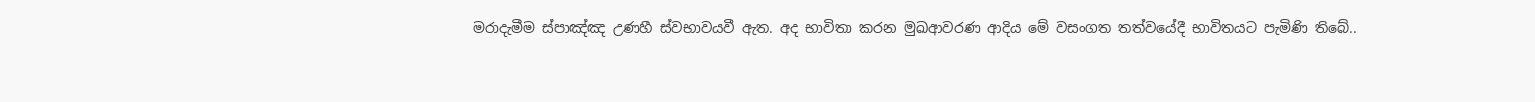මරාදැමීම ස්පාඤ්ඤ උණහී ස්වභාවයවී ඇත. අද භාවිතා කරන මුඛආවරණ ආදිය මේ වසංගත තත්වයේදී භාවිතයට පැමිණි තිබේ..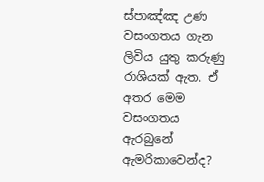ස්පාඤ්ඤ උණ වසංගතය ගැන ලිවිය යුතු කරුණු රාශියක් ඇත. ඒ අතර මෙම වසංගතය ඇරබුනේ ඇමරිකාවෙන්ද?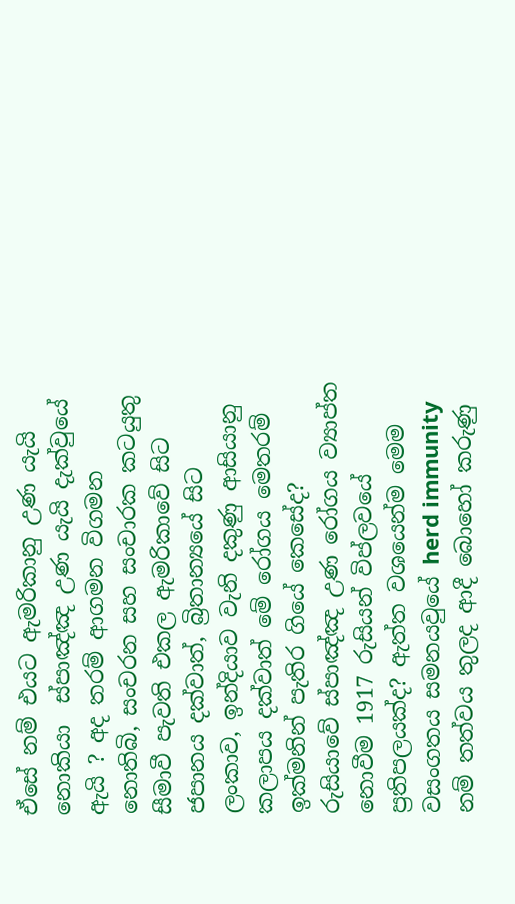ඒසේ නම් එයට ඇමරිකානු උණ යැයි නොකියා  ස්පාඤ්ඤ උණ යැයි දැක්වුයේ ඇයි ? අද තරම් ආගමන විගමන නොතිබි, සංචරන සහ සංචාරක කටයුතු සීමාවී පැවති එකල ඇමරිකාවේ සිට ජපානය දක්වාත්, බ්‍රිතාන්‍යයේ සිට ලංකාව, ඉන්දියාව වැනි දකුණු ආසියානු කලාපය දක්වාත් මේ රෝගය මෙතරම් ඉක්මනින් පැතිර ගියේ කෙසේද? රුසියාවේ ස්පාඤ්ඤ උණ රෝගය ව්‍යාප්ත නොවීම 1917 රුසියන් විප්ලවයේ ප්‍රතිපලයක්ද? ඇත්ත වශයෙන්ම මෙම වසංගතය සමනයවුයේ herd immunity නම් තත්වය තුලද ආදී බොහෝ කරුණු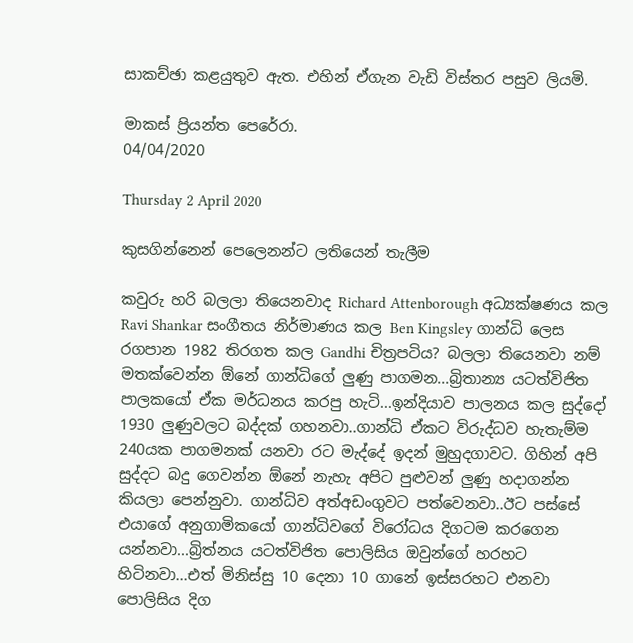සාකච්ඡා කළයුතුව ඇත. එහින් ඒගැන වැඩි විස්තර පසුව ලියමි.

මාකස් ප්‍රියන්ත පෙරේරා.
04/04/2020

Thursday 2 April 2020

කුසගින්නෙන් පෙලෙනන්ට ලතියෙන් තැලීම

කවුරු හරි බලලා තියෙනවාද Richard Attenborough අධ්‍යක්ෂණය කල Ravi Shankar සංගීතය නිර්මාණය කල Ben Kingsley ගාන්ධි ලෙස රගපාන 1982 තිරගත කල Gandhi චිත්‍රපටිය? බලලා තියෙනවා නම් මතක්වෙන්න ඕනේ ගාන්ධිගේ ලුණු පාගමන...බ්‍රිතාන්‍ය යටත්විජිත පාලකයෝ ඒක මර්ධනය කරපු හැටි...ඉන්දියාව පාලනය කල සුද්දෝ 1930 ලුණුවලට බද්දක් ගහනවා..ගාන්ධි ඒකට විරුද්ධව හැතැම්ම 240යක පාගමනක් යනවා රට මැද්දේ ඉදන් මුහුදගාවට. ගිහින් අපි සුද්දට බදු ගෙවන්න ඕනේ නැහැ අපිට පුළුවන් ලුණු හදාගන්න කියලා පෙන්නුවා. ගාන්ධිව අත්අඩංගුවට පත්වෙනවා..ඊට පස්සේ එයාගේ අනුගාමිකයෝ ගාන්ධිවගේ විරෝධය දිගටම කරගෙන යන්නවා...බ්‍රිත්නය යටත්විජිත පොලිසිය ඔවුන්ගේ හරහට හිටිනවා...එත් මිනිස්සු 10 දෙනා 10 ගානේ ඉස්සරහට එනවා පොලිසිය දිග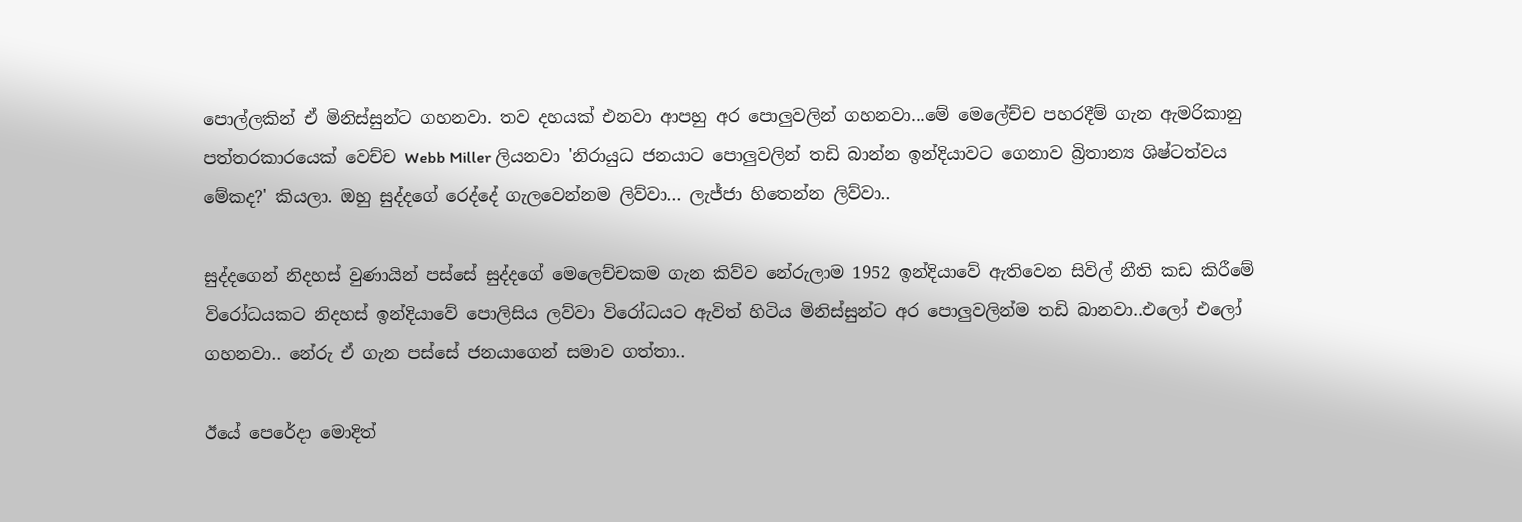පොල්ලකින් ඒ මිනිස්සුන්ට ගහනවා. තව දහයක් එනවා ආපහු අර පොලුවලින් ගහනවා...මේ මෙලේච්ච පහරදීම් ගැන ඇමරිකානු පත්තරකාරයෙක් වෙච්ච Webb Miller ලියනවා 'නිරායුධ ජනයාට පොලුවලින් තඩි බාන්න ඉන්දියාවට ගෙනාව බ්‍රිතාන්‍ය ශිෂ්ටත්වය මේකද?' කියලා. ඔහු සුද්දගේ රෙද්දේ ගැලවෙන්නම ලිව්වා... ලැජ්ජා හිතෙන්න ලිව්වා..

සුද්දගෙන් නිදහස් වුණායින් පස්සේ සුද්දගේ මෙලෙච්චකම ගැන කිව්ව නේරුලාම 1952 ඉන්දියාවේ ඇතිවෙන සිවිල් නීති කඩ කිරීමේ විරෝධයකට නිදහස් ඉන්දියාවේ පොලිසිය ලව්වා විරෝධයට ඇවිත් හිටිය මිනිස්සුන්ට අර පොලුවලින්ම තඩි බානවා..එලෝ එලෝ ගහනවා.. නේරු ඒ ගැන පස්සේ ජනයාගෙන් සමාව ගත්තා..

ඊයේ පෙරේදා මොදිත්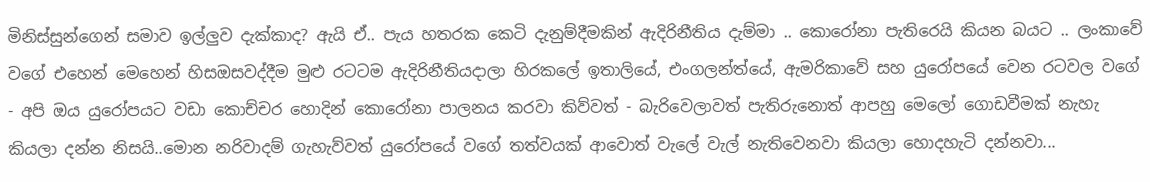මිනිස්සුන්ගෙන් සමාව ඉල්ලුව දැක්කාද? ඇයි ඒ.. පැය හතරක කෙටි දැනුම්දීමකින් ඇදිරිනීතිය දැම්මා .. කොරෝනා පැතිරෙයි කියන බයට .. ලංකාවේ වගේ එහෙන් මෙහෙන් හිසඔසවද්දීම මුළු රටටම ඇදිරිනීතියදාලා හිරකලේ ඉතාලියේ, එංගලන්ත්යේ, ඇමරිකාවේ සහ යුරෝපයේ වෙන රටවල වගේ - අපි ඔය යුරෝපයට වඩා කොච්චර හොදින් කොරෝනා පාලනය කරවා කිව්වත් - බැරිවෙලාවත් පැතිරුනොත් ආපහු මෙලෝ ගොඩවීමක් නැහැ කියලා දන්න නිසයි..මොන නරිවාදම් ගැහැව්වත් යුරෝපයේ වගේ තත්වයක් ආවොත් වැලේ වැල් නැතිවෙනවා කියලා හොදහැටි දන්නවා...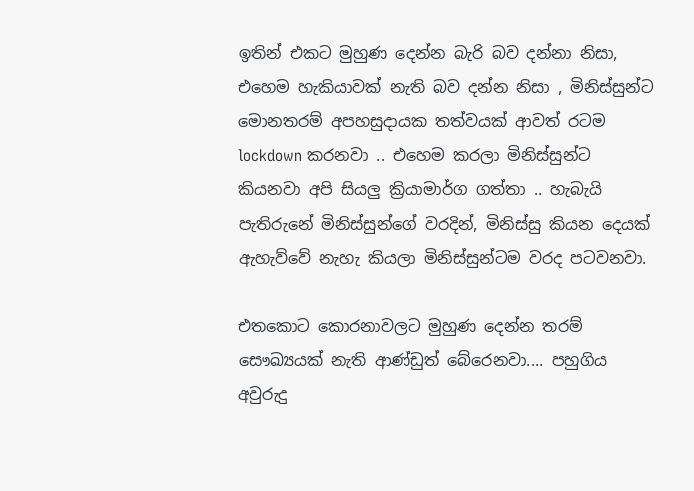ඉතින් එකට මුහුණ දෙන්න බැරි බව දන්නා නිසා, එහෙම හැකියාවක් නැති බව දන්න නිසා , මිනිස්සුන්ට මොනතරම් අපහසුදායක තත්වයක් ආවත් රටම lockdown කරනවා .. එහෙම කරලා මිනිස්සුන්ට කියනවා අපි සියලු ක්‍රියාමාර්ග ගත්තා .. හැබැයි පැතිරුනේ මිනිස්සුන්ගේ වරදින්, මිනිස්සු කියන දෙයක් ඇහැව්වේ නැහැ කියලා මිනිස්සුන්ටම වරද පටවනවා.

එතකොට කොරනාවලට මුහුණ දෙන්න තරම් සෞඛ්‍යයක් නැති ආණ්ඩුත් බේරෙනවා.... පහුගිය අවුරුදු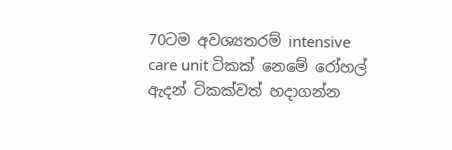70ටම අවශ්‍යතරම් intensive care unit ටිකක් නෙමේ රෝහල් ඇදන් ටිකක්වත් හදාගන්න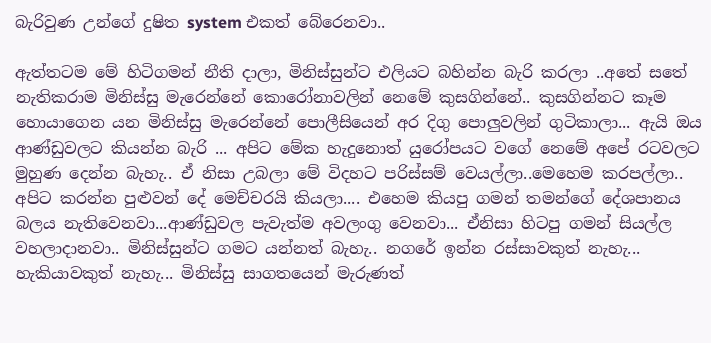බැරිවුණ උන්ගේ දුෂිත system එකත් බේරෙනවා..

ඇත්තටම මේ හිටිගමන් නීති දාලා, මිනිස්සුන්ට එලියට බහින්න බැරි කරලා ..අතේ සතේ නැතිකරාම මිනිස්සු මැරෙන්නේ කොරෝනාවලින් නෙමේ කුසගින්නේ.. කුසගින්නට කෑම හොයාගෙන යන මිනිස්සු මැරෙන්නේ පොලීසියෙන් අර දිගු පොලුවලින් ගුටිකාලා... ඇයි ඔය ආණ්ඩුවලට කියන්න බැරි ... අපිට මේක හැදුනොත් යුරෝපයට වගේ නෙමේ අපේ රටවලට මුහුණ දෙන්න බැහැ.. ඒ නිසා උබලා මේ විදහට පරිස්සම් වෙයල්ලා..මෙහෙම කරපල්ලා.. අපිට කරන්න පුළුවන් දේ මෙච්චරයි කියලා.... එහෙම කියපු ගමන් තමන්ගේ දේශපානය බලය නැතිවෙනවා...ආණ්ඩුවල පැවැත්ම අවලංගු වෙනවා... ඒනිසා හිටපු ගමන් සියල්ල වහලාදානවා.. මිනිස්සුන්ට ගමට යන්නත් බැහැ.. නගරේ ඉන්න රස්සාවකුත් නැහැ... හැකියාවකුත් නැහැ... මිනිස්සු සාගතයෙන් මැරුණත්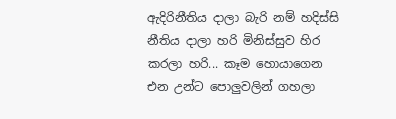ඇදිරිනීතිය දාලා බැරි නම් හදිස්සි නීතිය දාලා හරි මිනිස්සුව හිර කරලා හරි... කෑම හොයාගෙන එන උන්ට පොලුවලින් ගහලා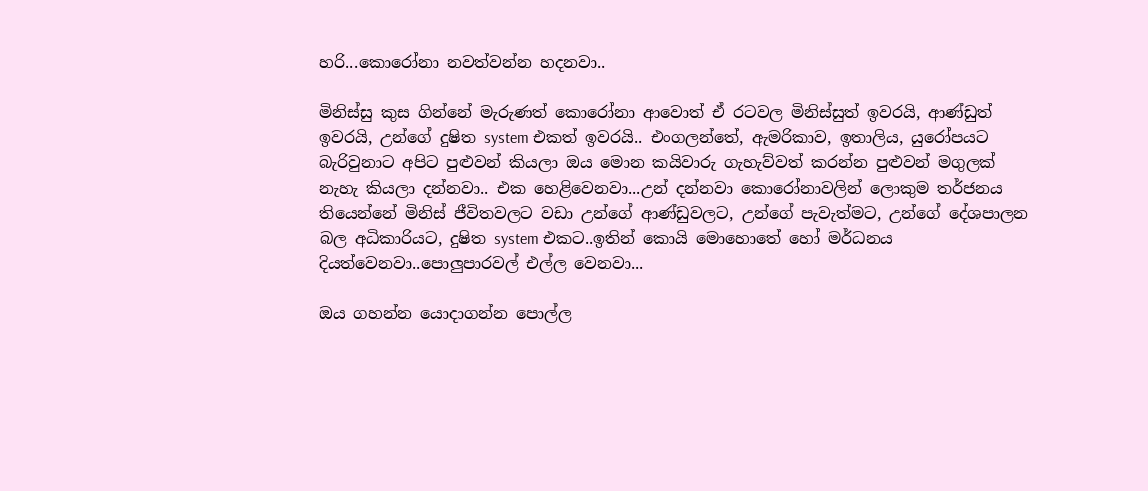හරි...කොරෝනා නවත්වන්න හදනවා..

මිනිස්සු කුස ගින්නේ මැරුණත් කොරෝනා ආවොත් ඒ රටවල මිනිස්සුත් ඉවරයි, ආණ්ඩුත් ඉවරයි, උන්ගේ දුෂිත system එකත් ඉවරයි.. එංගලන්තේ, ඇමරිකාව, ඉතාලිය, යුරෝපයට බැරිවුනාට අපිට පුළුවන් කියලා ඔය මොන කයිවාරු ගැහැව්වත් කරන්න පුළුවන් මගුලක් නැහැ කියලා දන්නවා.. එක හෙළිවෙනවා...උන් දන්නවා කොරෝනාවලින් ලොකුම තර්ජනය තියෙන්නේ මිනිස් ජීවිතවලට වඩා උන්ගේ ආණ්ඩුවලට, උන්ගේ පැවැත්මට, උන්ගේ දේශපාලන බල අධිකාරියට, දුෂිත system එකට..ඉතින් කොයි මොහොතේ හෝ මර්ධනය දියත්වෙනවා..පොලුපාරවල් එල්ල වෙනවා...

ඔය ගහන්න යොදාගන්න පොල්ල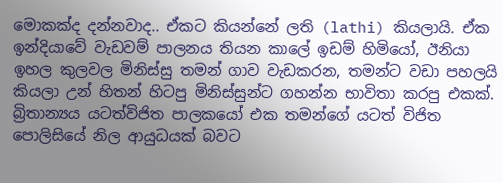මොකක්ද දන්නවාද.. ඒකට කියන්නේ ලති (lathi) කියලායි. ඒක ඉන්දියාවේ වැඩවම් පාලනය තියන කාලේ ඉඩම් හිමියෝ, ඊනියා ඉහල කුලවල මිනිස්සු තමන් ගාව වැඩකරන, තමන්ට වඩා පහලයි කියලා උන් හිතන් හිටපු මිනිස්සුන්ට ගහන්න භාවිතා කරපු එකක්. බ්‍රිතාන්‍යය යටත්විජිත පාලකයෝ එක තමන්ගේ යටත් විජිත පොලිසියේ නිල ආයුධයක් බවට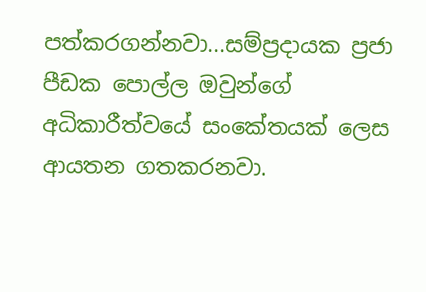පත්කරගන්නවා...සම්ප්‍රදායක ප්‍රජා පීඩක පොල්ල ඔවුන්ගේ අධිකාරීත්වයේ සංකේතයක් ලෙස ආයතන ගතකරනවා.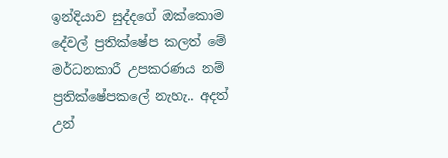ඉන්දියාව සුද්දගේ ඔක්කොම දේවල් ප්‍රතික්ෂේප කලත් මේ මර්ධනකාරී උපකරණය නම් ප්‍රතික්ෂේපකලේ නැහැ.. අදත් උන්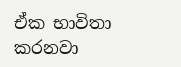ඒක භාවිතා කරනවා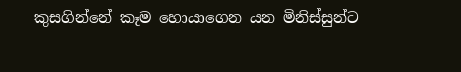කුසගින්නේ කෑම හොයාගෙන යන මිනිස්සුන්ට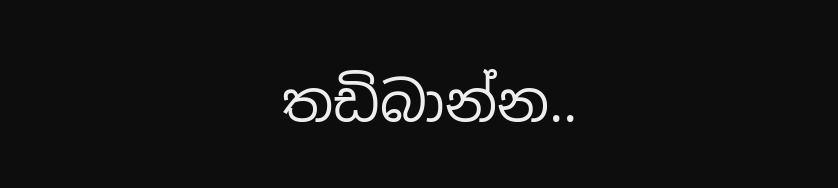තඩිබාන්න..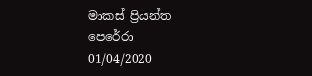මාකස් ප්‍රියන්ත පෙරේරා
01/04/2020